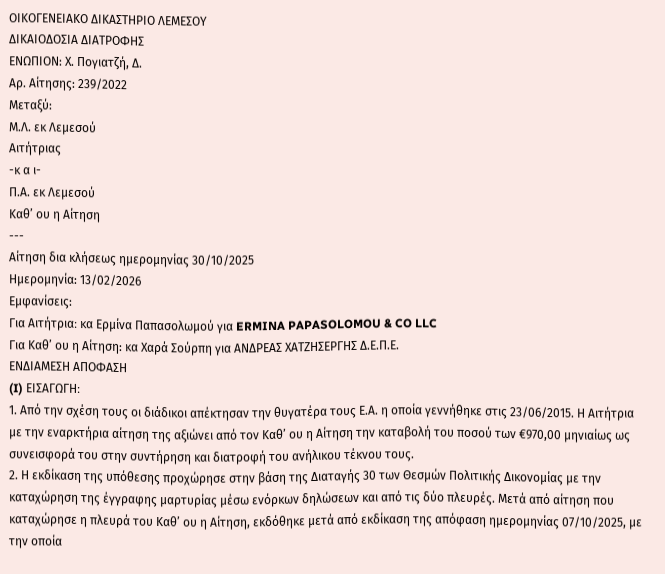ΟΙΚΟΓΕΝΕΙΑΚΟ ΔΙΚΑΣΤΗΡΙΟ ΛΕΜΕΣΟΥ
ΔΙΚΑΙΟΔΟΣΙΑ ΔΙΑΤΡΟΦΗΣ
ΕΝΩΠΙΟΝ: Χ. Πογιατζή, Δ.
Αρ. Αίτησης: 239/2022
Μεταξύ:
Μ.Λ. εκ Λεμεσού
Αιτήτριας
-κ α ι-
Π.Α. εκ Λεμεσού
Καθ’ ου η Αίτηση
---
Αίτηση δια κλήσεως ημερομηνίας 30/10/2025
Ημερομηνία: 13/02/2026
Εμφανίσεις:
Για Αιτήτρια։ κα Ερμίνα Παπασολωμού για ERMINA PAPASOLOMOU & CO LLC
Για Καθ’ ου η Αίτηση: κα Χαρά Σούρπη για ΑΝΔΡΕΑΣ ΧΑΤΖΗΣΕΡΓΗΣ Δ.Ε.Π.Ε.
ΕΝΔΙΑΜΕΣΗ ΑΠΟΦΑΣΗ
(I) ΕΙΣΑΓΩΓΗ։
1. Από την σχέση τους οι διάδικοι απέκτησαν την θυγατέρα τους Ε.Α. η οποία γεννήθηκε στις 23/06/2015. Η Αιτήτρια με την εναρκτήρια αίτηση της αξιώνει από τον Καθ’ ου η Αίτηση την καταβολή του ποσού των €970,00 μηνιαίως ως συνεισφορά του στην συντήρηση και διατροφή του ανήλικου τέκνου τους.
2. Η εκδίκαση της υπόθεσης προχώρησε στην βάση της Διαταγής 30 των Θεσμών Πολιτικής Δικονομίας με την καταχώρηση της έγγραφης μαρτυρίας μέσω ενόρκων δηλώσεων και από τις δύο πλευρές. Μετά από αίτηση που καταχώρησε η πλευρά του Καθ’ ου η Αίτηση, εκδόθηκε μετά από εκδίκαση της απόφαση ημερομηνίας 07/10/2025, με την οποία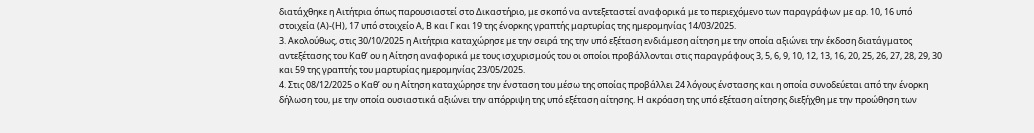διατάχθηκε η Αιτήτρια όπως παρουσιαστεί στο Δικαστήριο, με σκοπό να αντεξεταστεί αναφορικά με το περιεχόμενο των παραγράφων με αρ. 10, 16 υπό στοιχεία (Α)-(Η), 17 υπό στοιχείο Α, Β και Γ και 19 της ένορκης γραπτής μαρτυρίας της ημερομηνίας 14/03/2025.
3. Ακολούθως, στις 30/10/2025 η Αιτήτρια καταχώρησε με την σειρά της την υπό εξέταση ενδιάμεση αίτηση με την οποία αξιώνει την έκδοση διατάγματος αντεξέτασης του Καθ’ ου η Αίτηση αναφορικά με τους ισχυρισμούς του οι οποίοι προβάλλονται στις παραγράφους 3, 5, 6, 9, 10, 12, 13, 16, 20, 25, 26, 27, 28, 29, 30 και 59 της γραπτής του μαρτυρίας ημερομηνίας 23/05/2025.
4. Στις 08/12/2025 ο Καθ’ ου η Αίτηση καταχώρησε την ένσταση του μέσω της οποίας προβάλλει 24 λόγους ένστασης και η οποία συνοδεύεται από την ένορκη δήλωση του, με την οποία ουσιαστικά αξιώνει την απόρριψη της υπό εξέταση αίτησης. Η ακρόαση της υπό εξέταση αίτησης διεξήχθη με την προώθηση των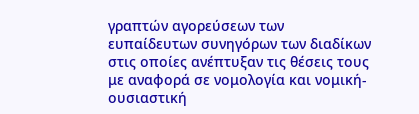γραπτών αγορεύσεων των ευπαίδευτων συνηγόρων των διαδίκων στις οποίες ανέπτυξαν τις θέσεις τους με αναφορά σε νομολογία και νομική-ουσιαστική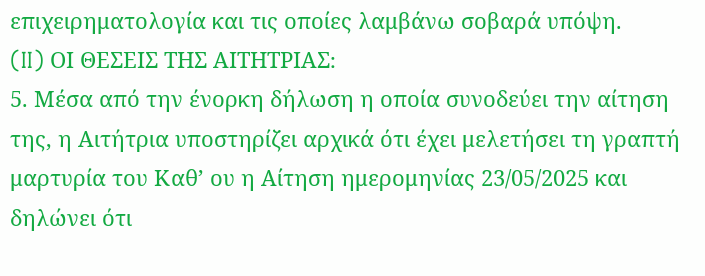επιχειρηματολογία και τις οποίες λαμβάνω σοβαρά υπόψη.
(II) ΟΙ ΘΕΣΕΙΣ ΤΗΣ ΑΙΤΗΤΡΙΑΣ։
5. Μέσα από την ένορκη δήλωση η οποία συνοδεύει την αίτηση της, η Αιτήτρια υποστηρίζει αρχικά ότι έχει μελετήσει τη γραπτή μαρτυρία του Καθ’ ου η Αίτηση ημερομηνίας 23/05/2025 και δηλώνει ότι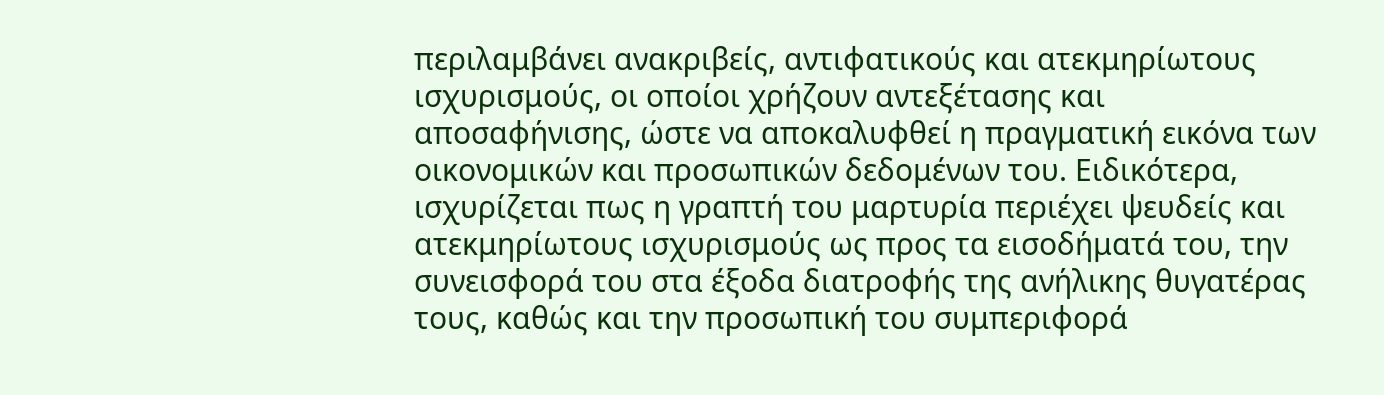περιλαμβάνει ανακριβείς, αντιφατικούς και ατεκμηρίωτους ισχυρισμούς, οι οποίοι χρήζουν αντεξέτασης και αποσαφήνισης, ώστε να αποκαλυφθεί η πραγματική εικόνα των οικονομικών και προσωπικών δεδομένων του. Ειδικότερα, ισχυρίζεται πως η γραπτή του μαρτυρία περιέχει ψευδείς και ατεκμηρίωτους ισχυρισμούς ως προς τα εισοδήματά του, την συνεισφορά του στα έξοδα διατροφής της ανήλικης θυγατέρας τους, καθώς και την προσωπική του συμπεριφορά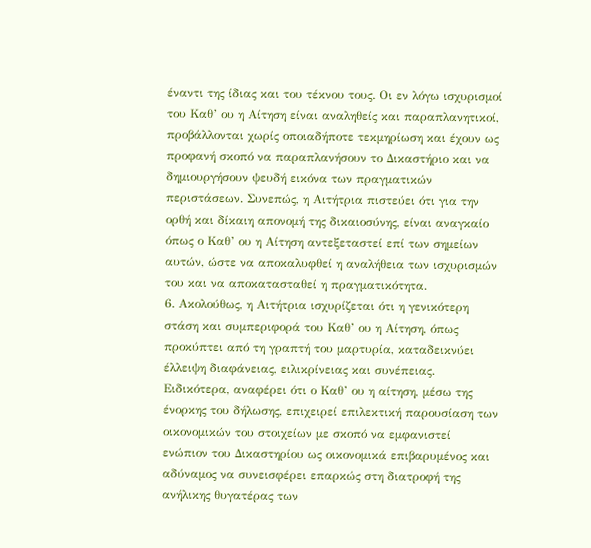έναντι της ίδιας και του τέκνου τους. Οι εν λόγω ισχυρισμοί του Καθ’ ου η Αίτηση είναι αναληθείς και παραπλανητικοί, προβάλλονται χωρίς οποιαδήποτε τεκμηρίωση και έχουν ως προφανή σκοπό να παραπλανήσουν το Δικαστήριο και να δημιουργήσουν ψευδή εικόνα των πραγματικών περιστάσεων. Συνεπώς, η Αιτήτρια πιστεύει ότι για την ορθή και δίκαιη απονομή της δικαιοσύνης, είναι αναγκαίο όπως ο Καθ’ ου η Αίτηση αντεξεταστεί επί των σημείων αυτών, ώστε να αποκαλυφθεί η αναλήθεια των ισχυρισμών του και να αποκατασταθεί η πραγματικότητα.
6. Ακολούθως, η Αιτήτρια ισχυρίζεται ότι η γενικότερη στάση και συμπεριφορά του Καθ’ ου η Αίτηση, όπως προκύπτει από τη γραπτή του μαρτυρία, καταδεικνύει έλλειψη διαφάνειας, ειλικρίνειας και συνέπειας. Ειδικότερα, αναφέρει ότι ο Καθ’ ου η αίτηση, μέσω της ένορκης του δήλωσης, επιχειρεί επιλεκτική παρουσίαση των οικονομικών του στοιχείων με σκοπό να εμφανιστεί ενώπιον του Δικαστηρίου ως οικονομικά επιβαρυμένος και αδύναμος να συνεισφέρει επαρκώς στη διατροφή της ανήλικης θυγατέρας των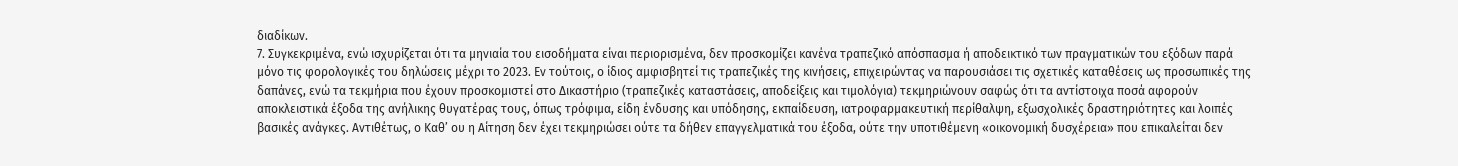διαδίκων.
7. Συγκεκριμένα, ενώ ισχυρίζεται ότι τα μηνιαία του εισοδήματα είναι περιορισμένα, δεν προσκομίζει κανένα τραπεζικό απόσπασμα ή αποδεικτικό των πραγματικών του εξόδων παρά μόνο τις φορολογικές του δηλώσεις μέχρι το 2023. Εν τούτοις, ο ίδιος αμφισβητεί τις τραπεζικές της κινήσεις, επιχειρώντας να παρουσιάσει τις σχετικές καταθέσεις ως προσωπικές της δαπάνες, ενώ τα τεκμήρια που έχουν προσκομιστεί στο Δικαστήριο (τραπεζικές καταστάσεις, αποδείξεις και τιμολόγια) τεκμηριώνουν σαφώς ότι τα αντίστοιχα ποσά αφορούν αποκλειστικά έξοδα της ανήλικης θυγατέρας τους, όπως τρόφιμα, είδη ένδυσης και υπόδησης, εκπαίδευση, ιατροφαρμακευτική περίθαλψη, εξωσχολικές δραστηριότητες και λοιπές βασικές ανάγκες. Αντιθέτως, ο Καθ’ ου η Αίτηση δεν έχει τεκμηριώσει ούτε τα δήθεν επαγγελματικά του έξοδα, ούτε την υποτιθέμενη «οικονομική δυσχέρεια» που επικαλείται δεν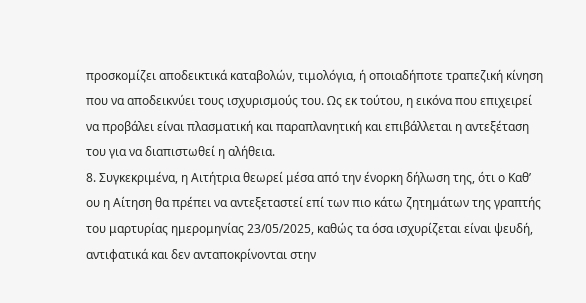προσκομίζει αποδεικτικά καταβολών, τιμολόγια, ή οποιαδήποτε τραπεζική κίνηση που να αποδεικνύει τους ισχυρισμούς του. Ως εκ τούτου, η εικόνα που επιχειρεί να προβάλει είναι πλασματική και παραπλανητική και επιβάλλεται η αντεξέταση του για να διαπιστωθεί η αλήθεια.
8. Συγκεκριμένα, η Αιτήτρια θεωρεί μέσα από την ένορκη δήλωση της, ότι ο Καθ’ ου η Αίτηση θα πρέπει να αντεξεταστεί επί των πιο κάτω ζητημάτων της γραπτής του μαρτυρίας ημερομηνίας 23/05/2025, καθώς τα όσα ισχυρίζεται είναι ψευδή, αντιφατικά και δεν ανταποκρίνονται στην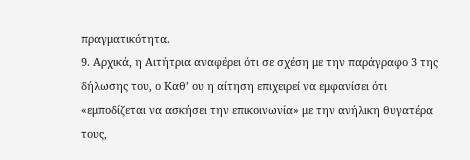πραγματικότητα.
9. Αρχικά, η Αιτήτρια αναφέρει ότι σε σχέση με την παράγραφο 3 της δήλωσης του, ο Καθ’ ου η αίτηση επιχειρεί να εμφανίσει ότι «εμποδίζεται να ασκήσει την επικοινωνία» με την ανήλικη θυγατέρα τους,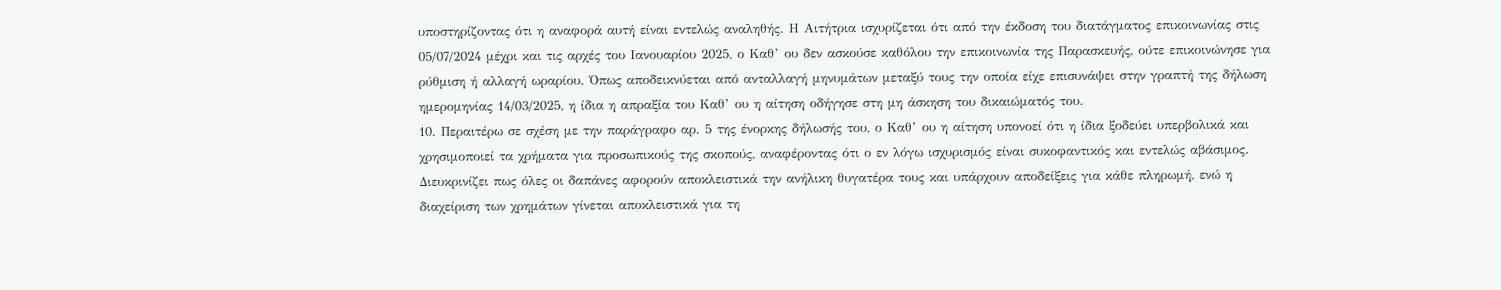υποστηρίζοντας ότι η αναφορά αυτή είναι εντελώς αναληθής. Η Αιτήτρια ισχυρίζεται ότι από την έκδοση του διατάγματος επικοινωνίας στις 05/07/2024 μέχρι και τις αρχές του Ιανουαρίου 2025, ο Καθ’ ου δεν ασκούσε καθόλου την επικοινωνία της Παρασκευής, ούτε επικοινώνησε για ρύθμιση ή αλλαγή ωραρίου. Όπως αποδεικνύεται από ανταλλαγή μηνυμάτων μεταξύ τους την οποία είχε επισυνάψει στην γραπτή της δήλωση ημερομηνίας 14/03/2025, η ίδια η απραξία του Καθ’ ου η αίτηση οδήγησε στη μη άσκηση του δικαιώματός του.
10. Περαιτέρω σε σχέση με την παράγραφο αρ. 5 της ένορκης δήλωσής του, ο Καθ’ ου η αίτηση υπονοεί ότι η ίδια ξοδεύει υπερβολικά και χρησιμοποιεί τα χρήματα για προσωπικούς της σκοπούς, αναφέροντας ότι ο εν λόγω ισχυρισμός είναι συκοφαντικός και εντελώς αβάσιμος. Διευκρινίζει πως όλες οι δαπάνες αφορούν αποκλειστικά την ανήλικη θυγατέρα τους και υπάρχουν αποδείξεις για κάθε πληρωμή, ενώ η διαχείριση των χρημάτων γίνεται αποκλειστικά για τη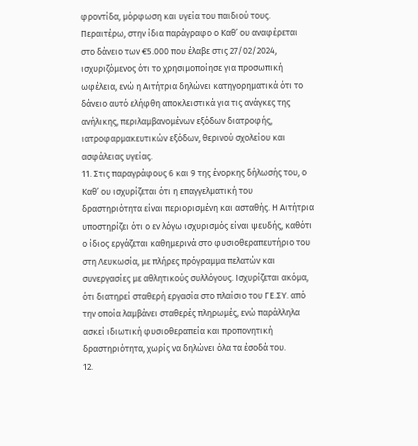φροντίδα, μόρφωση και υγεία του παιδιού τους. Περαιτέρω, στην ίδια παράγραφο ο Καθ’ ου αναφέρεται στο δάνειο των €5.000 που έλαβε στις 27/02/2024, ισχυριζόμενος ότι το χρησιμοποίησε για προσωπική ωφέλεια, ενώ η Αιτήτρια δηλώνει κατηγορηματικά ότι το δάνειο αυτό ελήφθη αποκλειστικά για τις ανάγκες της ανήλικης, περιλαμβανομένων εξόδων διατροφής, ιατροφαρμακευτικών εξόδων, θερινού σχολείου και ασφάλειας υγείας.
11. Στις παραγράφους 6 και 9 της ένορκης δήλωσής του, ο Καθ’ ου ισχυρίζεται ότι η επαγγελματική του δραστηριότητα είναι περιορισμένη και ασταθής. Η Αιτήτρια υποστηρίζει ότι ο εν λόγω ισχυρισμός είναι ψευδής, καθότι ο ίδιος εργάζεται καθημερινά στο φυσιοθεραπευτήριο του στη Λευκωσία, με πλήρες πρόγραμμα πελατών και συνεργασίες με αθλητικούς συλλόγους. Ισχυρίζεται ακόμα, ότι διατηρεί σταθερή εργασία στο πλαίσιο του ΓΕ.ΣΥ. από την οποία λαμβάνει σταθερές πληρωμές, ενώ παράλληλα ασκεί ιδιωτική φυσιοθεραπεία και προπονητική δραστηριότητα, χωρίς να δηλώνει όλα τα έσοδά του.
12.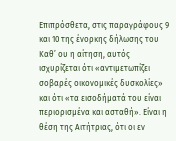Επιπρόσθετα, στις παραγράφους 9 και 10 της ένορκης δήλωσης του Καθ’ ου η αίτηση, αυτός ισχυρίζεται ότι «αντιμετωπίζει σοβαρές οικονομικές δυσκολίες» και ότι «τα εισοδήματά του είναι περιορισμένα και ασταθή». Είναι η θέση της Αιτήτριας, ότι οι εν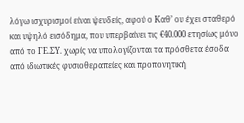λόγω ισχυρισμοί είναι ψευδείς, αφού ο Καθ’ ου έχει σταθερό και υψηλό εισόδημα, που υπερβαίνει τις €40.000 ετησίως μόνο από το ΓΕ.ΣΥ. χωρίς να υπολογίζονται τα πρόσθετα έσοδα από ιδιωτικές φυσιοθεραπείες και προπονητική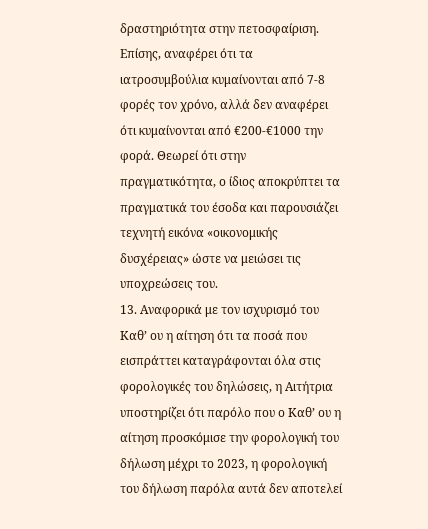δραστηριότητα στην πετοσφαίριση. Επίσης, αναφέρει ότι τα ιατροσυμβούλια κυμαίνονται από 7-8 φορές τον χρόνο, αλλά δεν αναφέρει ότι κυμαίνονται από €200-€1000 την φορά. Θεωρεί ότι στην πραγματικότητα, ο ίδιος αποκρύπτει τα πραγματικά του έσοδα και παρουσιάζει τεχνητή εικόνα «οικονομικής δυσχέρειας» ώστε να μειώσει τις υποχρεώσεις του.
13. Αναφορικά με τον ισχυρισμό του Καθ’ ου η αίτηση ότι τα ποσά που εισπράττει καταγράφονται όλα στις φορολογικές του δηλώσεις, η Αιτήτρια υποστηρίζει ότι παρόλο που ο Καθ’ ου η αίτηση προσκόμισε την φορολογική του δήλωση μέχρι το 2023, η φορολογική του δήλωση παρόλα αυτά δεν αποτελεί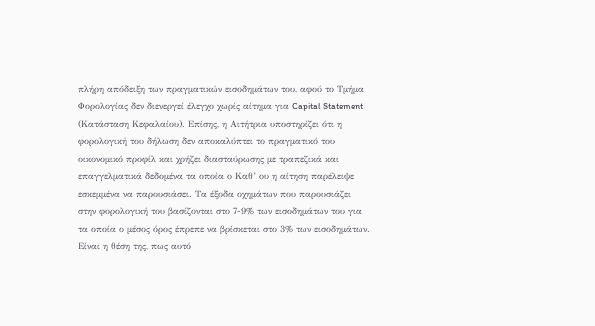πλήρη απόδειξη των πραγματικών εισοδημάτων του, αφού το Τμήμα Φορολογίας δεν διενεργεί έλεγχο χωρίς αίτημα για Capital Statement (Κατάσταση Κεφαλαίου). Επίσης, η Αιτήτρια υποστηρίζει ότι η φορολογική του δήλωση δεν αποκαλύπτει το πραγματικό του οικονομικό προφίλ και χρήζει διασταύρωσης με τραπεζικά και επαγγελματικά δεδομένα τα οποία ο Καθ’ ου η αίτηση παρέλειψε εσκεμμένα να παρουσιάσει. Τα έξοδα οχημάτων που παρουσιάζει στην φορολογική του βασίζονται στο 7-9% των εισοδημάτων του για τα οποία ο μέσος όρος έπρεπε να βρίσκεται στο 3% των εισοδημάτων. Είναι η θέση της, πως αυτό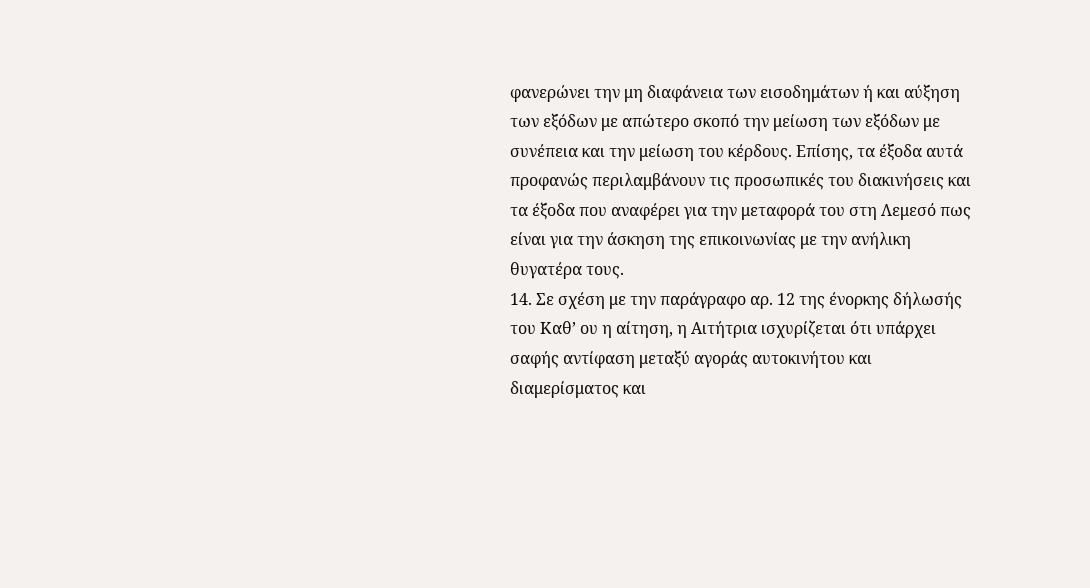φανερώνει την μη διαφάνεια των εισοδημάτων ή και αύξηση των εξόδων με απώτερο σκοπό την μείωση των εξόδων με συνέπεια και την μείωση του κέρδους. Επίσης, τα έξοδα αυτά προφανώς περιλαμβάνουν τις προσωπικές του διακινήσεις και τα έξοδα που αναφέρει για την μεταφορά του στη Λεμεσό πως είναι για την άσκηση της επικοινωνίας με την ανήλικη θυγατέρα τους.
14. Σε σχέση με την παράγραφο αρ. 12 της ένορκης δήλωσής του Καθ’ ου η αίτηση, η Αιτήτρια ισχυρίζεται ότι υπάρχει σαφής αντίφαση μεταξύ αγοράς αυτοκινήτου και διαμερίσματος και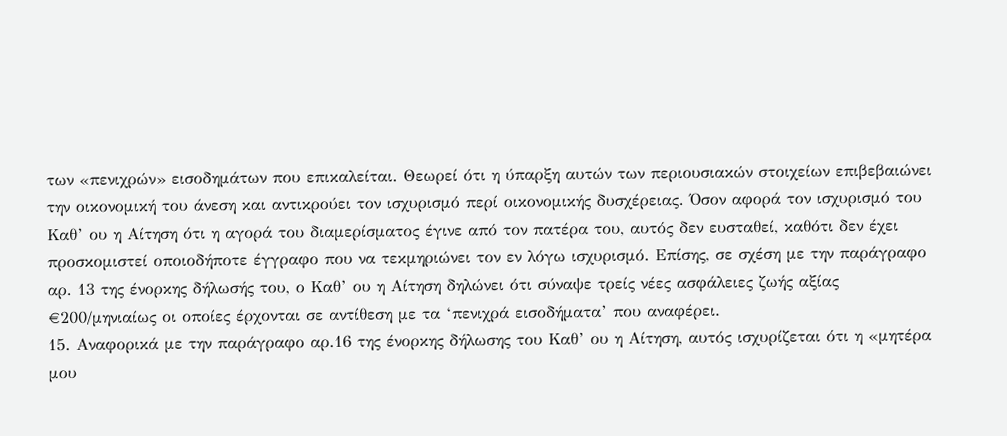των «πενιχρών» εισοδημάτων που επικαλείται. Θεωρεί ότι η ύπαρξη αυτών των περιουσιακών στοιχείων επιβεβαιώνει την οικονομική του άνεση και αντικρούει τον ισχυρισμό περί οικονομικής δυσχέρειας. Όσον αφορά τον ισχυρισμό του Καθ’ ου η Αίτηση ότι η αγορά του διαμερίσματος έγινε από τον πατέρα του, αυτός δεν ευσταθεί, καθότι δεν έχει προσκομιστεί οποιοδήποτε έγγραφο που να τεκμηριώνει τον εν λόγω ισχυρισμό. Επίσης, σε σχέση με την παράγραφο αρ. 13 της ένορκης δήλωσής του, ο Καθ’ ου η Αίτηση δηλώνει ότι σύναψε τρείς νέες ασφάλειες ζωής αξίας €200/μηνιαίως οι οποίες έρχονται σε αντίθεση με τα ‘πενιχρά εισοδήματα’ που αναφέρει.
15. Αναφορικά με την παράγραφο αρ.16 της ένορκης δήλωσης του Καθ’ ου η Αίτηση, αυτός ισχυρίζεται ότι η «μητέρα μου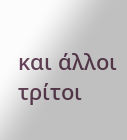και άλλοι τρίτοι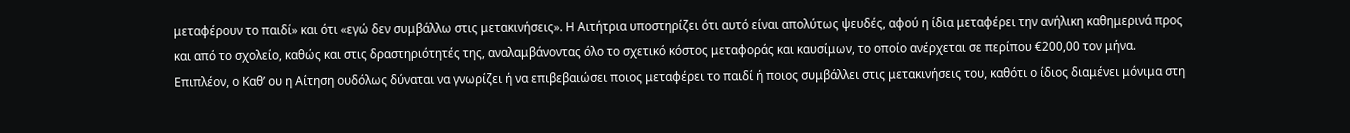μεταφέρουν το παιδί» και ότι «εγώ δεν συμβάλλω στις μετακινήσεις». Η Αιτήτρια υποστηρίζει ότι αυτό είναι απολύτως ψευδές, αφού η ίδια μεταφέρει την ανήλικη καθημερινά προς και από το σχολείο, καθώς και στις δραστηριότητές της, αναλαμβάνοντας όλο το σχετικό κόστος μεταφοράς και καυσίμων, το οποίο ανέρχεται σε περίπου €200,00 τον μήνα. Επιπλέον, ο Καθ’ ου η Αίτηση ουδόλως δύναται να γνωρίζει ή να επιβεβαιώσει ποιος μεταφέρει το παιδί ή ποιος συμβάλλει στις μετακινήσεις του, καθότι ο ίδιος διαμένει μόνιμα στη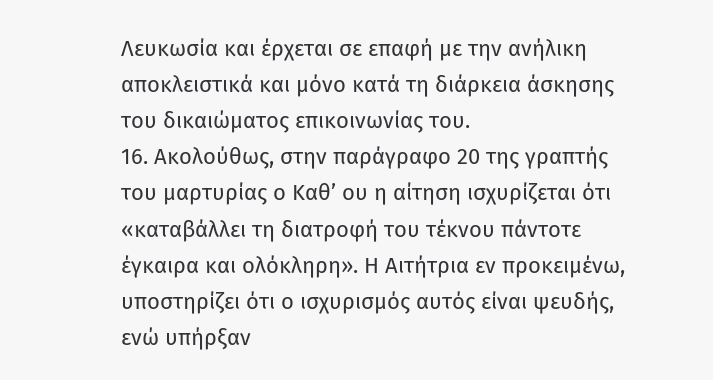Λευκωσία και έρχεται σε επαφή με την ανήλικη αποκλειστικά και μόνο κατά τη διάρκεια άσκησης του δικαιώματος επικοινωνίας του.
16. Ακολούθως, στην παράγραφο 20 της γραπτής του μαρτυρίας ο Καθ’ ου η αίτηση ισχυρίζεται ότι «καταβάλλει τη διατροφή του τέκνου πάντοτε έγκαιρα και ολόκληρη». Η Αιτήτρια εν προκειμένω, υποστηρίζει ότι ο ισχυρισμός αυτός είναι ψευδής, ενώ υπήρξαν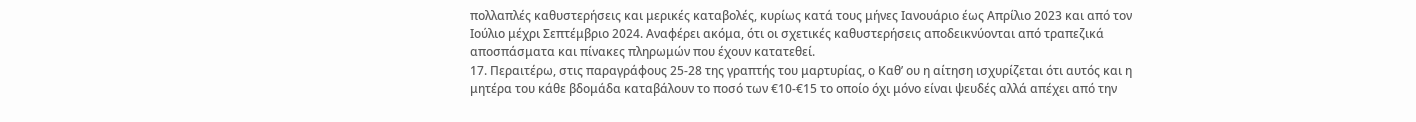πολλαπλές καθυστερήσεις και μερικές καταβολές, κυρίως κατά τους μήνες Ιανουάριο έως Απρίλιο 2023 και από τον Ιούλιο μέχρι Σεπτέμβριο 2024. Αναφέρει ακόμα, ότι οι σχετικές καθυστερήσεις αποδεικνύονται από τραπεζικά αποσπάσματα και πίνακες πληρωμών που έχουν κατατεθεί.
17. Περαιτέρω, στις παραγράφους 25-28 της γραπτής του μαρτυρίας, ο Καθ’ ου η αίτηση ισχυρίζεται ότι αυτός και η μητέρα του κάθε βδομάδα καταβάλουν το ποσό των €10-€15 το οποίο όχι μόνο είναι ψευδές αλλά απέχει από την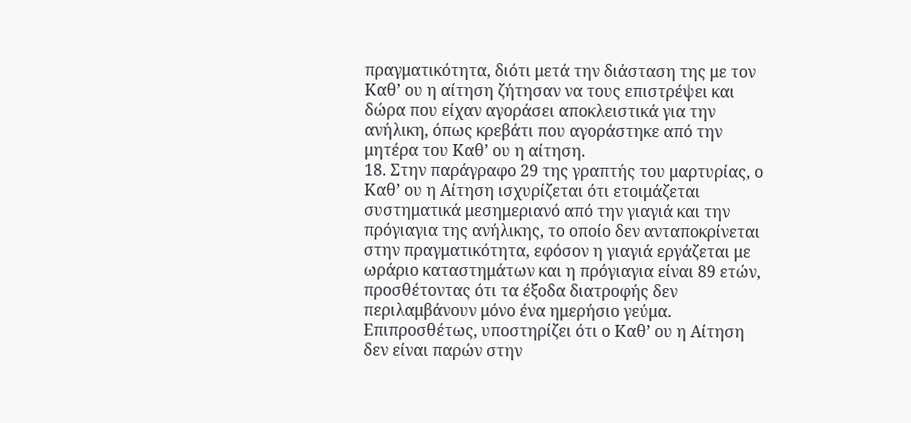πραγματικότητα, διότι μετά την διάσταση της με τον Καθ’ ου η αίτηση ζήτησαν να τους επιστρέψει και δώρα που είχαν αγοράσει αποκλειστικά για την ανήλικη, όπως κρεβάτι που αγοράστηκε από την μητέρα του Καθ’ ου η αίτηση.
18. Στην παράγραφο 29 της γραπτής του μαρτυρίας, ο Καθ’ ου η Αίτηση ισχυρίζεται ότι ετοιμάζεται συστηματικά μεσημεριανό από την γιαγιά και την πρόγιαγια της ανήλικης, το οποίο δεν ανταποκρίνεται στην πραγματικότητα, εφόσον η γιαγιά εργάζεται με ωράριο καταστημάτων και η πρόγιαγια είναι 89 ετών, προσθέτοντας ότι τα έξοδα διατροφής δεν περιλαμβάνουν μόνο ένα ημερήσιο γεύμα. Επιπροσθέτως, υποστηρίζει ότι ο Καθ’ ου η Αίτηση δεν είναι παρών στην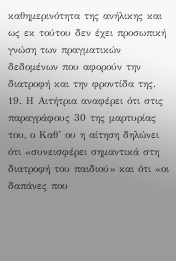καθημερινότητα της ανήλικης και ως εκ τούτου δεν έχει προσωπική γνώση των πραγματικών δεδομένων που αφορούν την διατροφή και την φροντίδα της.
19. Η Αιτήτρια αναφέρει ότι στις παραγράφους 30 της μαρτυρίας του, ο Καθ’ ου η αίτηση δηλώνει ότι «συνεισφέρει σημαντικά στη διατροφή του παιδιού» και ότι «οι δαπάνες που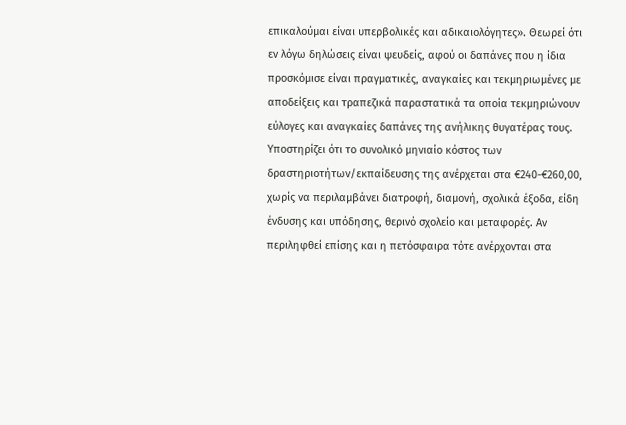επικαλούμαι είναι υπερβολικές και αδικαιολόγητες». Θεωρεί ότι εν λόγω δηλώσεις είναι ψευδείς, αφού οι δαπάνες που η ίδια προσκόμισε είναι πραγματικές, αναγκαίες και τεκμηριωμένες με αποδείξεις και τραπεζικά παραστατικά τα οποία τεκμηριώνουν εύλογες και αναγκαίες δαπάνες της ανήλικης θυγατέρας τους. Υποστηρίζει ότι το συνολικό μηνιαίο κόστος των δραστηριοτήτων/εκπαίδευσης της ανέρχεται στα €240-€260,00, χωρίς να περιλαμβάνει διατροφή, διαμονή, σχολικά έξοδα, είδη ένδυσης και υπόδησης, θερινό σχολείο και μεταφορές. Αν περιληφθεί επίσης και η πετόσφαιρα τότε ανέρχονται στα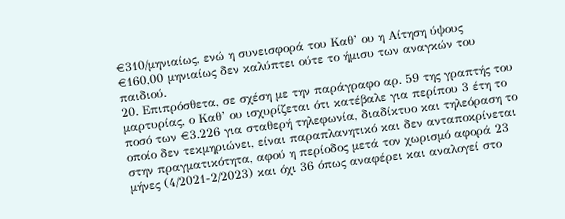€310/μηνιαίως, ενώ η συνεισφορά του Καθ’ ου η Αίτηση ύψους €160,00 μηνιαίως δεν καλύπτει ούτε το ήμισυ των αναγκών του παιδιού.
20. Επιπρόσθετα, σε σχέση με την παράγραφο αρ. 59 της γραπτής του μαρτυρίας, ο Καθ’ ου ισχυρίζεται ότι κατέβαλε για περίπου 3 έτη το ποσό των €3.226 για σταθερή τηλεφωνία, διαδίκτυο και τηλεόραση το οποίο δεν τεκμηριώνει, είναι παραπλανητικό και δεν ανταποκρίνεται στην πραγματικότητα, αφού η περίοδος μετά τον χωρισμό αφορά 23 μήνες (4/2021-2/2023) και όχι 36 όπως αναφέρει και αναλογεί στο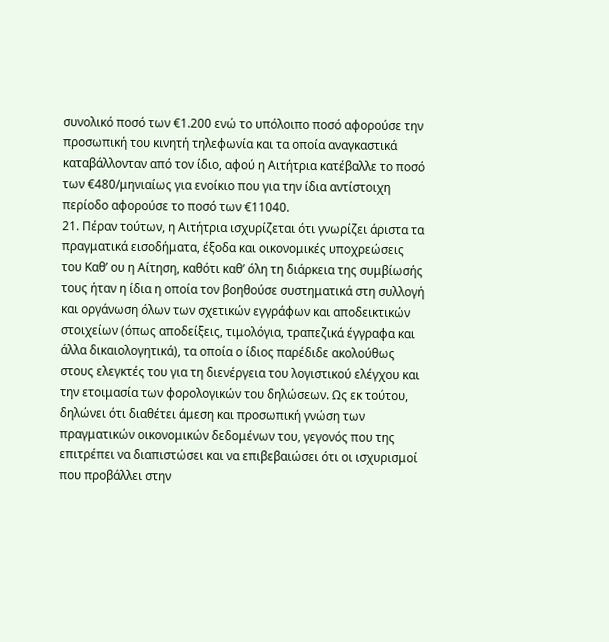συνολικό ποσό των €1.200 ενώ το υπόλοιπο ποσό αφορούσε την προσωπική του κινητή τηλεφωνία και τα οποία αναγκαστικά καταβάλλονταν από τον ίδιο, αφού η Αιτήτρια κατέβαλλε το ποσό των €480/μηνιαίως για ενοίκιο που για την ίδια αντίστοιχη περίοδο αφορούσε το ποσό των €11040.
21. Πέραν τούτων, η Αιτήτρια ισχυρίζεται ότι γνωρίζει άριστα τα πραγματικά εισοδήματα, έξοδα και οικονομικές υποχρεώσεις του Καθ’ ου η Αίτηση, καθότι καθ’ όλη τη διάρκεια της συμβίωσής τους ήταν η ίδια η οποία τον βοηθούσε συστηματικά στη συλλογή και οργάνωση όλων των σχετικών εγγράφων και αποδεικτικών στοιχείων (όπως αποδείξεις, τιμολόγια, τραπεζικά έγγραφα και άλλα δικαιολογητικά), τα οποία ο ίδιος παρέδιδε ακολούθως στους ελεγκτές του για τη διενέργεια του λογιστικού ελέγχου και την ετοιμασία των φορολογικών του δηλώσεων. Ως εκ τούτου, δηλώνει ότι διαθέτει άμεση και προσωπική γνώση των πραγματικών οικονομικών δεδομένων του, γεγονός που της επιτρέπει να διαπιστώσει και να επιβεβαιώσει ότι οι ισχυρισμοί που προβάλλει στην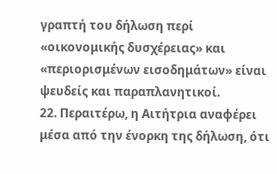γραπτή του δήλωση περί «οικονομικής δυσχέρειας» και «περιορισμένων εισοδημάτων» είναι ψευδείς και παραπλανητικοί.
22. Περαιτέρω, η Αιτήτρια αναφέρει μέσα από την ένορκη της δήλωση, ότι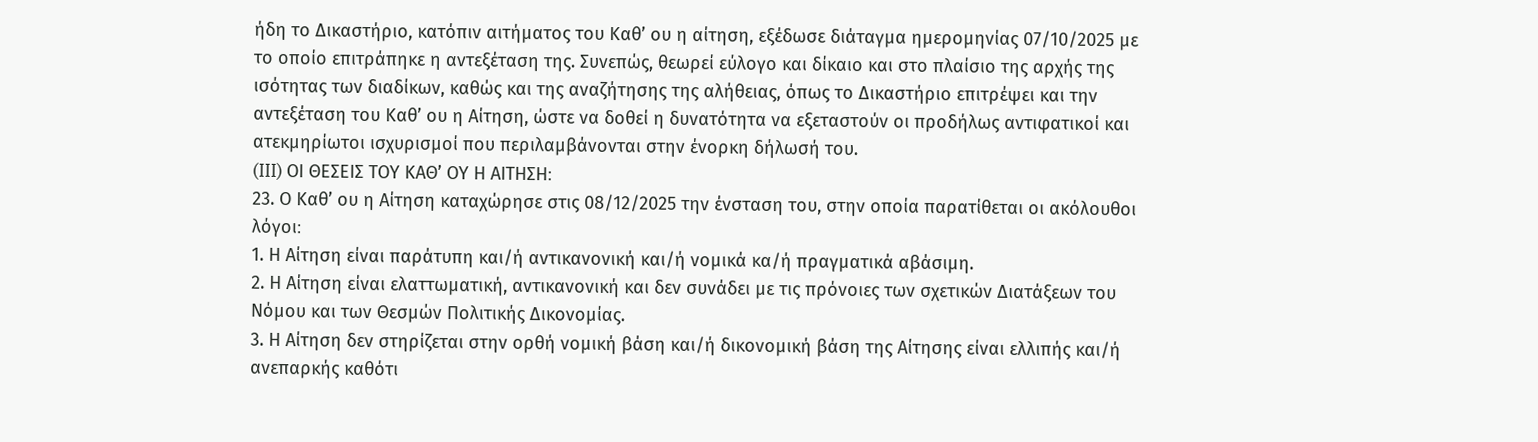ήδη το Δικαστήριο, κατόπιν αιτήματος του Καθ’ ου η αίτηση, εξέδωσε διάταγμα ημερομηνίας 07/10/2025 με το οποίο επιτράπηκε η αντεξέταση της. Συνεπώς, θεωρεί εύλογο και δίκαιο και στο πλαίσιο της αρχής της ισότητας των διαδίκων, καθώς και της αναζήτησης της αλήθειας, όπως το Δικαστήριο επιτρέψει και την αντεξέταση του Καθ’ ου η Αίτηση, ώστε να δοθεί η δυνατότητα να εξεταστούν οι προδήλως αντιφατικοί και ατεκμηρίωτοι ισχυρισμοί που περιλαμβάνονται στην ένορκη δήλωσή του.
(III) ΟΙ ΘΕΣΕΙΣ ΤΟΥ ΚΑΘ’ ΟΥ Η ΑΙΤΗΣΗ։
23. Ο Καθ’ ου η Αίτηση καταχώρησε στις 08/12/2025 την ένσταση του, στην οποία παρατίθεται οι ακόλουθοι λόγοι։
1. Η Αίτηση είναι παράτυπη και/ή αντικανονική και/ή νομικά κα/ή πραγματικά αβάσιμη.
2. Η Αίτηση είναι ελαττωματική, αντικανονική και δεν συνάδει με τις πρόνοιες των σχετικών Διατάξεων του Νόμου και των Θεσμών Πολιτικής Δικονομίας.
3. Η Αίτηση δεν στηρίζεται στην ορθή νομική βάση και/ή δικονομική βάση της Αίτησης είναι ελλιπής και/ή ανεπαρκής καθότι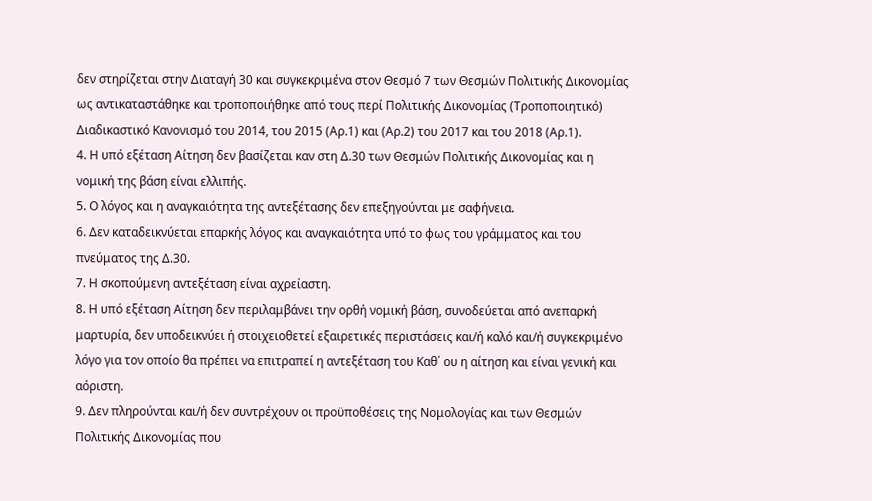δεν στηρίζεται στην Διαταγή 30 και συγκεκριμένα στον Θεσμό 7 των Θεσμών Πολιτικής Δικονομίας ως αντικαταστάθηκε και τροποποιήθηκε από τους περί Πολιτικής Δικονομίας (Τροποποιητικό) Διαδικαστικό Κανονισμό του 2014, του 2015 (Αρ.1) και (Αρ.2) του 2017 και του 2018 (Αρ.1).
4. Η υπό εξέταση Αίτηση δεν βασίζεται καν στη Δ.30 των Θεσμών Πολιτικής Δικονομίας και η νομική της βάση είναι ελλιπής.
5. Ο λόγος και η αναγκαιότητα της αντεξέτασης δεν επεξηγούνται με σαφήνεια.
6. Δεν καταδεικνύεται επαρκής λόγος και αναγκαιότητα υπό το φως του γράμματος και του πνεύματος της Δ.30.
7. Η σκοπούμενη αντεξέταση είναι αχρείαστη.
8. Η υπό εξέταση Αίτηση δεν περιλαμβάνει την ορθή νομική βάση, συνοδεύεται από ανεπαρκή μαρτυρία, δεν υποδεικνύει ή στοιχειοθετεί εξαιρετικές περιστάσεις και/ή καλό και/ή συγκεκριμένο λόγο για τον οποίο θα πρέπει να επιτραπεί η αντεξέταση του Καθ΄ ου η αίτηση και είναι γενική και αόριστη.
9. Δεν πληρούνται και/ή δεν συντρέχουν οι προϋποθέσεις της Νομολογίας και των Θεσμών Πολιτικής Δικονομίας που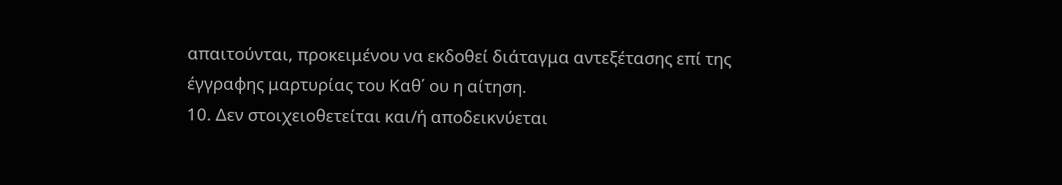απαιτούνται, προκειμένου να εκδοθεί διάταγμα αντεξέτασης επί της έγγραφης μαρτυρίας του Καθ΄ ου η αίτηση.
10. Δεν στοιχειοθετείται και/ή αποδεικνύεται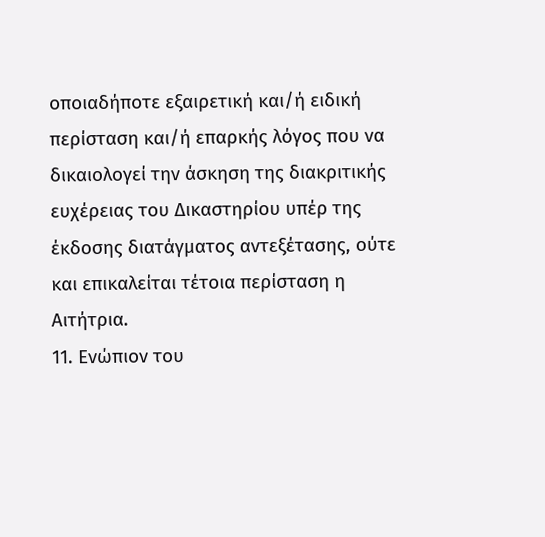οποιαδήποτε εξαιρετική και/ή ειδική περίσταση και/ή επαρκής λόγος που να δικαιολογεί την άσκηση της διακριτικής ευχέρειας του Δικαστηρίου υπέρ της έκδοσης διατάγματος αντεξέτασης, ούτε και επικαλείται τέτοια περίσταση η Αιτήτρια.
11. Ενώπιον του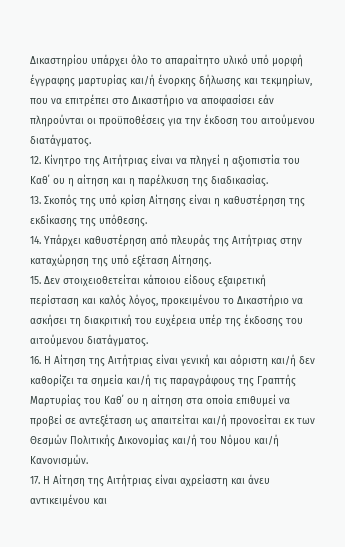Δικαστηρίου υπάρχει όλο το απαραίτητο υλικό υπό μορφή έγγραφης μαρτυρίας και/ή ένορκης δήλωσης και τεκμηρίων, που να επιτρέπει στο Δικαστήριο να αποφασίσει εάν πληρούνται οι προϋποθέσεις για την έκδοση του αιτούμενου διατάγματος.
12. Κίνητρο της Αιτήτριας είναι να πληγεί η αξιοπιστία του Καθ΄ ου η αίτηση και η παρέλκυση της διαδικασίας.
13. Σκοπός της υπό κρίση Αίτησης είναι η καθυστέρηση της εκδίκασης της υπόθεσης.
14. Υπάρχει καθυστέρηση από πλευράς της Αιτήτριας στην καταχώρηση της υπό εξέταση Αίτησης.
15. Δεν στοιχειοθετείται κάποιου είδους εξαιρετική περίσταση και καλός λόγος, προκειμένου το Δικαστήριο να ασκήσει τη διακριτική του ευχέρεια υπέρ της έκδοσης του αιτούμενου διατάγματος.
16. Η Αίτηση της Αιτήτριας είναι γενική και αόριστη και/ή δεν καθορίζει τα σημεία και/ή τις παραγράφους της Γραπτής Μαρτυρίας του Καθ΄ ου η αίτηση στα οποία επιθυμεί να προβεί σε αντεξέταση ως απαιτείται και/ή προνοείται εκ των Θεσμών Πολιτικής Δικονομίας και/ή του Νόμου και/ή Κανονισμών.
17. Η Αίτηση της Αιτήτριας είναι αχρείαστη και άνευ αντικειμένου και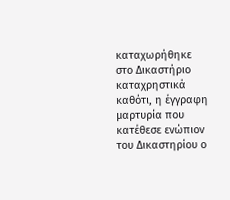καταχωρήθηκε στο Δικαστήριο καταχρηστικά καθότι, η έγγραφη μαρτυρία που κατέθεσε ενώπιον του Δικαστηρίου ο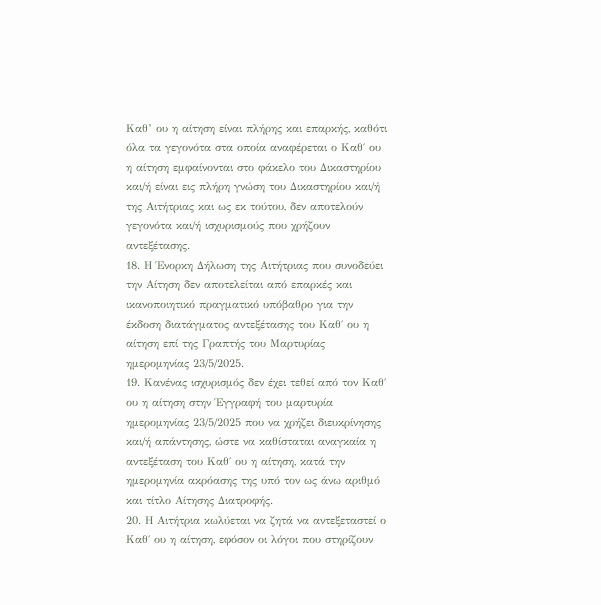Καθ’ ου η αίτηση είναι πλήρης και επαρκής, καθότι όλα τα γεγονότα στα οποία αναφέρεται ο Καθ΄ ου η αίτηση εμφαίνονται στο φάκελο του Δικαστηρίου και/ή είναι εις πλήρη γνώση του Δικαστηρίου και/ή της Αιτήτριας και ως εκ τούτου, δεν αποτελούν γεγονότα και/ή ισχυρισμούς που χρήζουν αντεξέτασης.
18. Η Ένορκη Δήλωση της Αιτήτριας που συνοδεύει την Αίτηση δεν αποτελείται από επαρκές και ικανοποιητικό πραγματικό υπόβαθρο για την έκδοση διατάγματος αντεξέτασης του Καθ΄ ου η αίτηση επί της Γραπτής του Μαρτυρίας ημερομηνίας 23/5/2025.
19. Κανένας ισχυρισμός δεν έχει τεθεί από τον Καθ΄ ου η αίτηση στην Έγγραφή του μαρτυρία ημερομηνίας 23/5/2025 που να χρήζει διευκρίνησης και/ή απάντησης, ώστε να καθίσταται αναγκαία η αντεξέταση του Καθ΄ ου η αίτηση, κατά την ημερομηνία ακρόασης της υπό τον ως άνω αριθμό και τίτλο Αίτησης Διατροφής.
20. Η Αιτήτρια κωλύεται να ζητά να αντεξεταστεί ο Καθ΄ ου η αίτηση, εφόσον οι λόγοι που στηρίζουν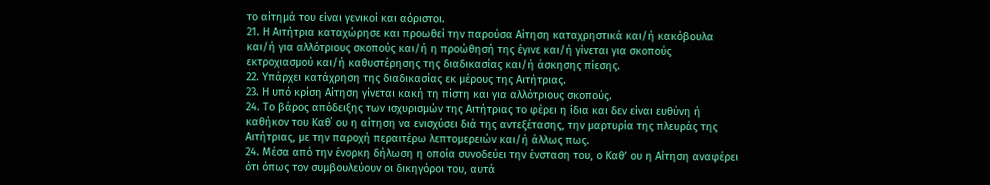το αίτημά του είναι γενικοί και αόριστοι.
21. Η Αιτήτρια καταχώρησε και προωθεί την παρούσα Αίτηση καταχρηστικά και/ή κακόβουλα και/ή για αλλότριους σκοπούς και/ή η προώθησή της έγινε και/ή γίνεται για σκοπούς εκτροχιασμού και/ή καθυστέρησης της διαδικασίας και/ή άσκησης πίεσης.
22. Υπάρχει κατάχρηση της διαδικασίας εκ μέρους της Αιτήτριας.
23. Η υπό κρίση Αίτηση γίνεται κακή τη πίστη και για αλλότριους σκοπούς.
24. Το βάρος απόδειξης των ισχυρισμών της Αιτήτριας το φέρει η ίδια και δεν είναι ευθύνη ή καθήκον του Καθ΄ ου η αίτηση να ενισχύσει διά της αντεξέτασης, την μαρτυρία της πλευράς της Αιτήτριας, με την παροχή περαιτέρω λεπτομερειών και/ή άλλως πως.
24. Μέσα από την ένορκη δήλωση η οποία συνοδεύει την ένσταση του, ο Καθ’ ου η Αίτηση αναφέρει ότι όπως τον συμβουλεύουν οι δικηγόροι του, αυτά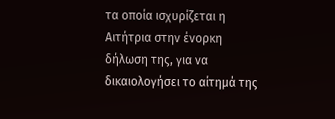τα οποία ισχυρίζεται η Αιτήτρια στην ένορκη δήλωση της, για να δικαιολογήσει το αίτημά της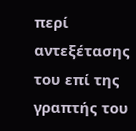περί αντεξέτασης του επί της γραπτής του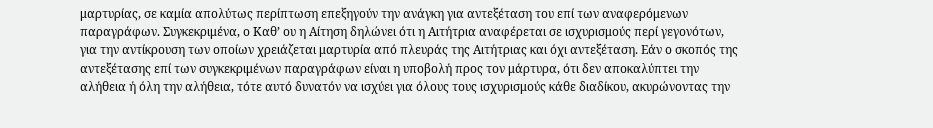μαρτυρίας, σε καμία απολύτως περίπτωση επεξηγούν την ανάγκη για αντεξέταση του επί των αναφερόμενων παραγράφων. Συγκεκριμένα, ο Καθ’ ου η Αίτηση δηλώνει ότι η Αιτήτρια αναφέρεται σε ισχυρισμούς περί γεγονότων, για την αντίκρουση των οποίων χρειάζεται μαρτυρία από πλευράς της Αιτήτριας και όχι αντεξέταση. Εάν ο σκοπός της αντεξέτασης επί των συγκεκριμένων παραγράφων είναι η υποβολή προς τον μάρτυρα, ότι δεν αποκαλύπτει την αλήθεια ή όλη την αλήθεια, τότε αυτό δυνατόν να ισχύει για όλους τους ισχυρισμούς κάθε διαδίκου, ακυρώνοντας την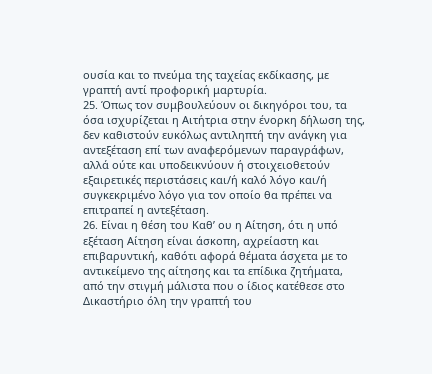ουσία και το πνεύμα της ταχείας εκδίκασης, με γραπτή αντί προφορική μαρτυρία.
25. Όπως τον συμβουλεύουν οι δικηγόροι του, τα όσα ισχυρίζεται η Αιτήτρια στην ένορκη δήλωση της, δεν καθιστούν ευκόλως αντιληπτή την ανάγκη για αντεξέταση επί των αναφερόμενων παραγράφων, αλλά ούτε και υποδεικνύουν ή στοιχειοθετούν εξαιρετικές περιστάσεις και/ή καλό λόγο και/ή συγκεκριμένο λόγο για τον οποίο θα πρέπει να επιτραπεί η αντεξέταση.
26. Είναι η θέση του Καθ’ ου η Αίτηση, ότι η υπό εξέταση Αίτηση είναι άσκοπη, αχρείαστη και επιβαρυντική, καθότι αφορά θέματα άσχετα με το αντικείμενο της αίτησης και τα επίδικα ζητήματα, από την στιγμή μάλιστα που ο ίδιος κατέθεσε στο Δικαστήριο όλη την γραπτή του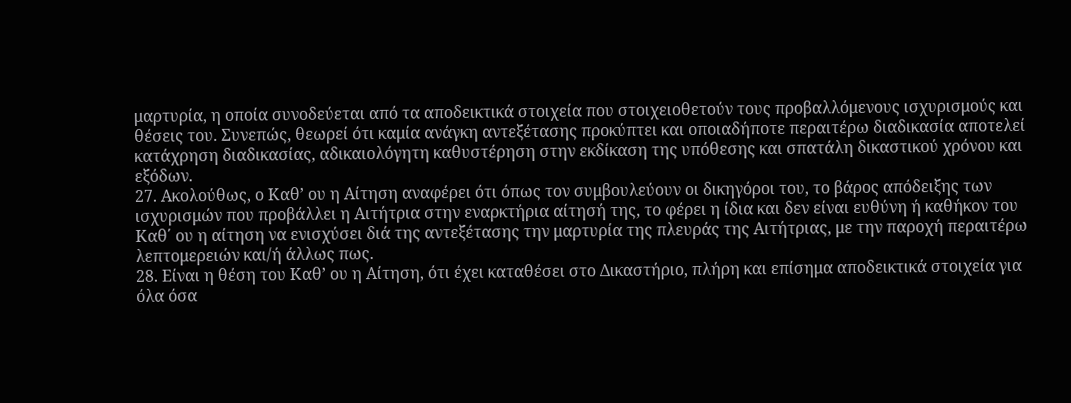μαρτυρία, η οποία συνοδεύεται από τα αποδεικτικά στοιχεία που στοιχειοθετούν τους προβαλλόμενους ισχυρισμούς και θέσεις του. Συνεπώς, θεωρεί ότι καμία ανάγκη αντεξέτασης προκύπτει και οποιαδήποτε περαιτέρω διαδικασία αποτελεί κατάχρηση διαδικασίας, αδικαιολόγητη καθυστέρηση στην εκδίκαση της υπόθεσης και σπατάλη δικαστικού χρόνου και εξόδων.
27. Ακολούθως, ο Καθ’ ου η Αίτηση αναφέρει ότι όπως τον συμβουλεύουν οι δικηγόροι του, το βάρος απόδειξης των ισχυρισμών που προβάλλει η Αιτήτρια στην εναρκτήρια αίτησή της, το φέρει η ίδια και δεν είναι ευθύνη ή καθήκον του Καθ΄ ου η αίτηση να ενισχύσει διά της αντεξέτασης την μαρτυρία της πλευράς της Αιτήτριας, με την παροχή περαιτέρω λεπτομερειών και/ή άλλως πως.
28. Είναι η θέση του Καθ’ ου η Αίτηση, ότι έχει καταθέσει στο Δικαστήριο, πλήρη και επίσημα αποδεικτικά στοιχεία για όλα όσα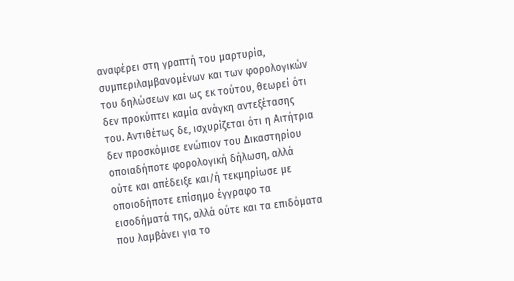αναφέρει στη γραπτή του μαρτυρία, συμπεριλαμβανομένων και των φορολογικών του δηλώσεων και ως εκ τούτου, θεωρεί ότι δεν προκύπτει καμία ανάγκη αντεξέτασης του. Αντιθέτως δε, ισχυρίζεται ότι η Αιτήτρια δεν προσκόμισε ενώπιον του Δικαστηρίου οποιαδήποτε φορολογική δήλωση, αλλά ούτε και απέδειξε και/ή τεκμηρίωσε με οποιοδήποτε επίσημο έγγραφο τα εισοδήματά της, αλλά ούτε και τα επιδόματα που λαμβάνει για το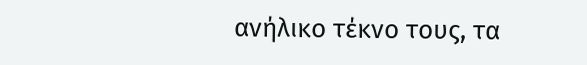ανήλικο τέκνο τους, τα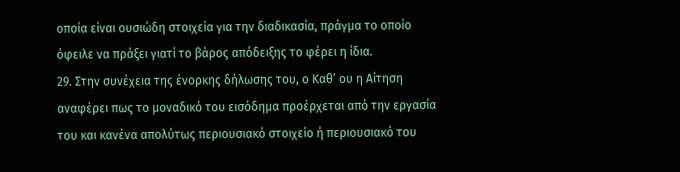οποία είναι ουσιώδη στοιχεία για την διαδικασία, πράγμα το οποίο όφειλε να πράξει γιατί το βάρος απόδειξης το φέρει η ίδια.
29. Στην συνέχεια της ένορκης δήλωσης του, ο Καθ’ ου η Αίτηση αναφέρει πως το μοναδικό του εισόδημα προέρχεται από την εργασία του και κανένα απολύτως περιουσιακό στοιχείο ή περιουσιακό του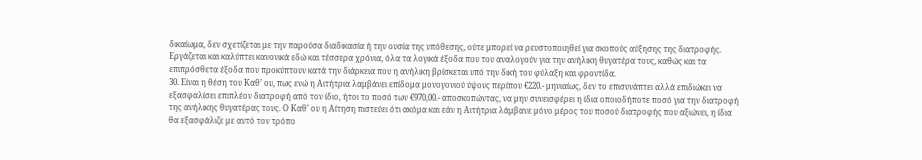δικαίωμα, δεν σχετίζεται με την παρούσα διαδικασία ή την ουσία της υπόθεσης, ούτε μπορεί να ρευστοποιηθεί για σκοπούς αύξησης της διατροφής. Εργάζεται και καλύπτει κανονικά εδώ και τέσσερα χρόνια, όλα τα λογικά έξοδα που του αναλογούν για την ανήλικη θυγατέρα τους, καθώς και τα επιπρόσθετα έξοδα που προκύπτουν κατά την διάρκεια που η ανήλικη βρίσκεται υπό την δική του φύλαξη και φροντίδα.
30. Είναι η θέση του Καθ’ ου, πως ενώ η Αιτήτρια λαμβάνει επίδομα μονογονιού ύψους περίπου €220.- μηνιαίως, δεν το επισυνάπτει αλλά επιδιώκει να εξασφαλίσει επιπλέον διατροφή από τον ίδιο, ήτοι το ποσό των €970,00.- αποσκοπώντας, να μην συνεισφέρει η ίδια οποιοδήποτε ποσό για την διατροφή της ανήλικης θυγατέρας τους. Ο Καθ’ ου η Αίτηση πιστεύει ότι ακόμα και εάν η Αιτήτρια λάμβανε μόνο μέρος του ποσού διατροφής που αξιώνει, η ίδια θα εξασφάλιζε με αυτό τον τρόπο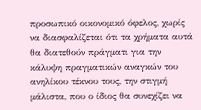προσωπικό οικονομικό όφελος, χωρίς να διασφαλίζεται ότι τα χρήματα αυτά θα διατεθούν πράγματι για την κάλυψη πραγματικών αναγκών του ανηλίκου τέκνου τους, την στιγμή μάλιστα, που ο ίδιος θα συνεχίζει να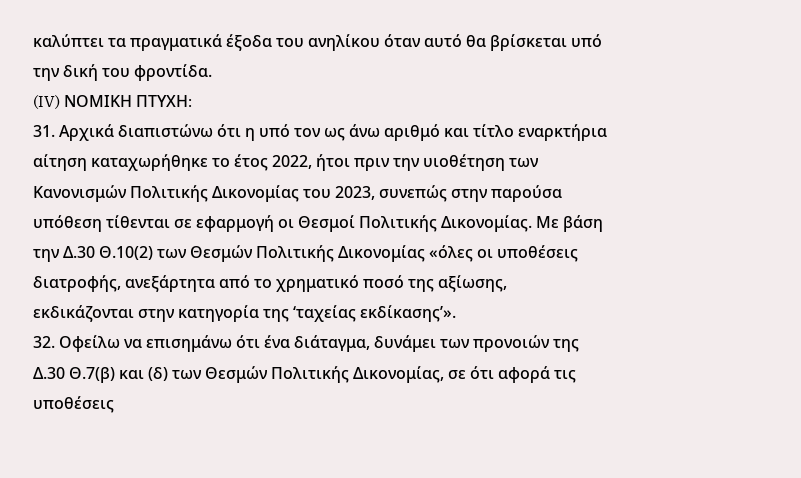καλύπτει τα πραγματικά έξοδα του ανηλίκου όταν αυτό θα βρίσκεται υπό την δική του φροντίδα.
(IV) ΝΟΜΙΚΗ ΠΤΥΧΗ։
31. Αρχικά διαπιστώνω ότι η υπό τον ως άνω αριθμό και τίτλο εναρκτήρια αίτηση καταχωρήθηκε το έτος 2022, ήτοι πριν την υιοθέτηση των Κανονισμών Πολιτικής Δικονομίας του 2023, συνεπώς στην παρούσα υπόθεση τίθενται σε εφαρμογή οι Θεσμοί Πολιτικής Δικονομίας. Με βάση την Δ.30 Θ.10(2) των Θεσμών Πολιτικής Δικονομίας «όλες οι υποθέσεις διατροφής, ανεξάρτητα από το χρηματικό ποσό της αξίωσης, εκδικάζονται στην κατηγορία της ‘ταχείας εκδίκασης’».
32. Οφείλω να επισημάνω ότι ένα διάταγμα, δυνάμει των προνοιών της Δ.30 Θ.7(β) και (δ) των Θεσμών Πολιτικής Δικονομίας, σε ότι αφορά τις υποθέσεις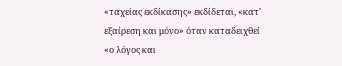«ταχείας εκδίκασης» εκδίδεται, «κατ' εξαίρεση και μόνο» όταν καταδειχθεί «ο λόγος και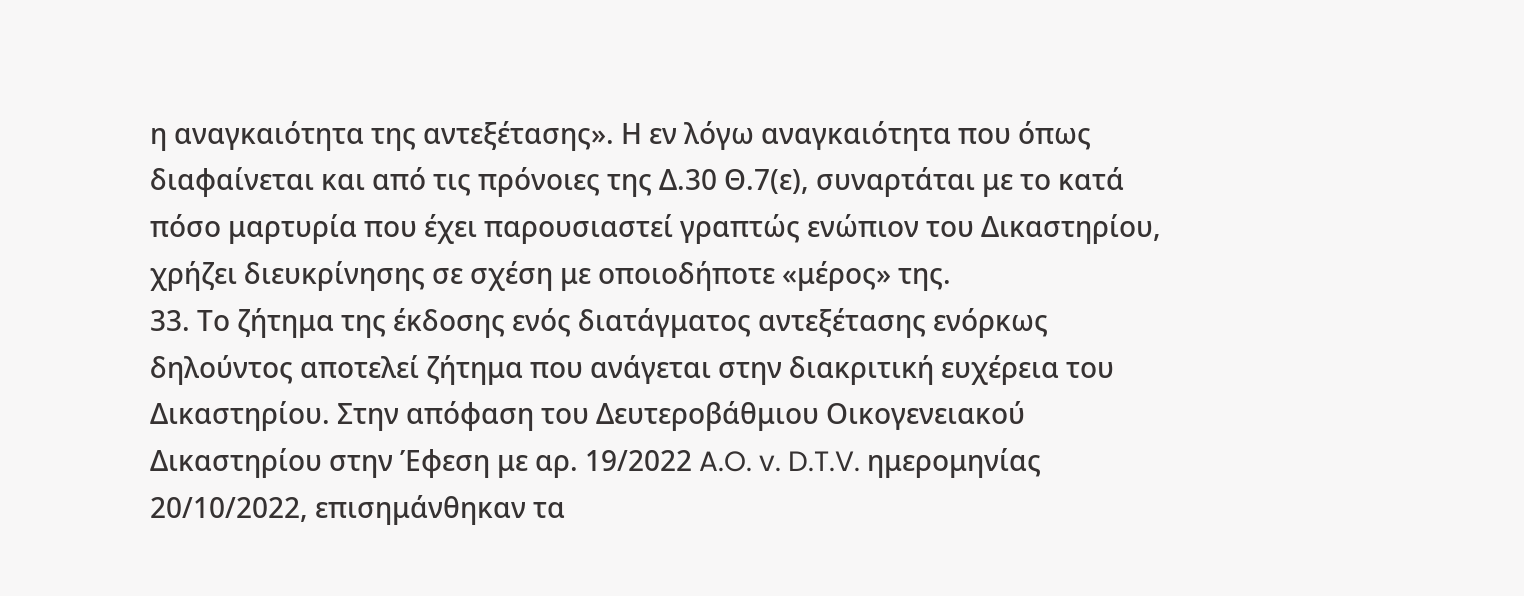η αναγκαιότητα της αντεξέτασης». Η εν λόγω αναγκαιότητα που όπως διαφαίνεται και από τις πρόνοιες της Δ.30 Θ.7(ε), συναρτάται με το κατά πόσο μαρτυρία που έχει παρουσιαστεί γραπτώς ενώπιον του Δικαστηρίου, χρήζει διευκρίνησης σε σχέση με οποιοδήποτε «μέρος» της.
33. Το ζήτημα της έκδοσης ενός διατάγματος αντεξέτασης ενόρκως δηλούντος αποτελεί ζήτημα που ανάγεται στην διακριτική ευχέρεια του Δικαστηρίου. Στην απόφαση του Δευτεροβάθμιου Οικογενειακού Δικαστηρίου στην Έφεση με αρ. 19/2022 A.O. v. D.T.V. ημερομηνίας 20/10/2022, επισημάνθηκαν τα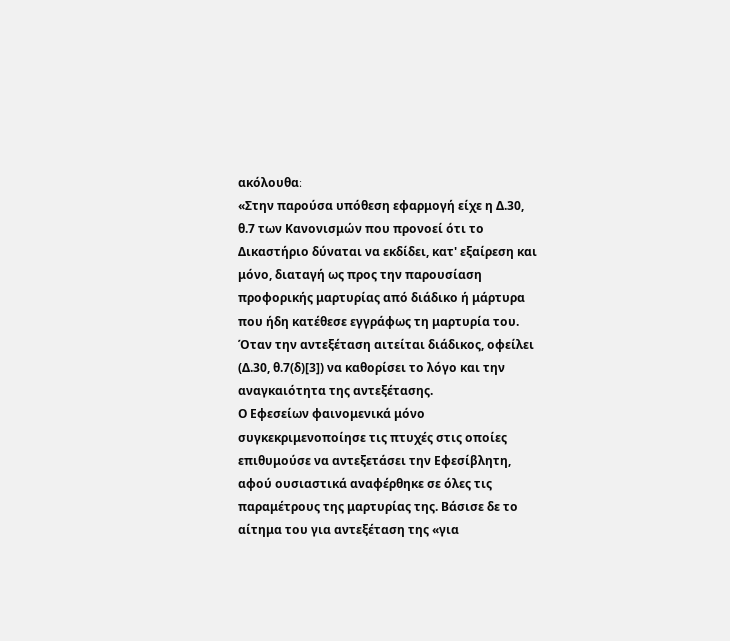ακόλουθα։
«Στην παρούσα υπόθεση εφαρμογή είχε η Δ.30, θ.7 των Κανονισμών που προνοεί ότι το Δικαστήριο δύναται να εκδίδει, κατ' εξαίρεση και μόνο, διαταγή ως προς την παρουσίαση προφορικής μαρτυρίας από διάδικο ή μάρτυρα που ήδη κατέθεσε εγγράφως τη μαρτυρία του. Όταν την αντεξέταση αιτείται διάδικος, οφείλει (Δ.30, θ.7(δ)[3]) να καθορίσει το λόγο και την αναγκαιότητα της αντεξέτασης.
Ο Εφεσείων φαινομενικά μόνο συγκεκριμενοποίησε τις πτυχές στις οποίες επιθυμούσε να αντεξετάσει την Εφεσίβλητη, αφού ουσιαστικά αναφέρθηκε σε όλες τις παραμέτρους της μαρτυρίας της. Βάσισε δε το αίτημα του για αντεξέταση της «για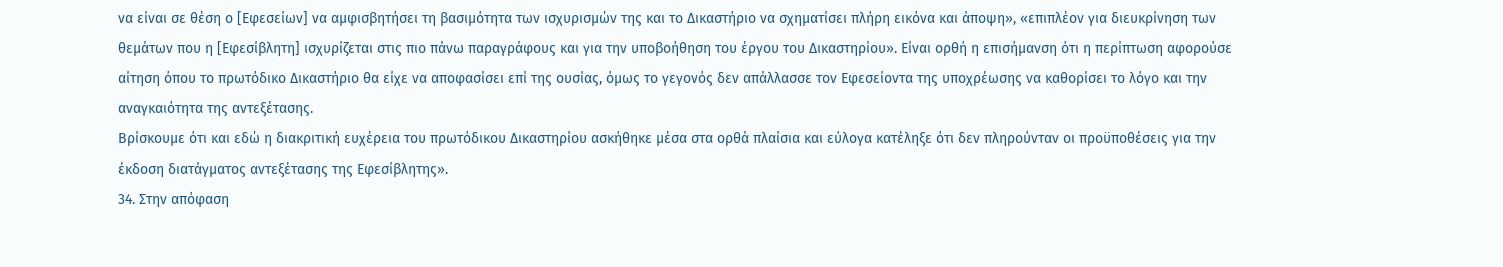να είναι σε θέση ο [Εφεσείων] να αμφισβητήσει τη βασιμότητα των ισχυρισμών της και το Δικαστήριο να σχηματίσει πλήρη εικόνα και άποψη», «επιπλέον για διευκρίνηση των θεμάτων που η [Εφεσίβλητη] ισχυρίζεται στις πιο πάνω παραγράφους και για την υποβοήθηση του έργου του Δικαστηρίου». Είναι ορθή η επισήμανση ότι η περίπτωση αφορούσε αίτηση όπου το πρωτόδικο Δικαστήριο θα είχε να αποφασίσει επί της ουσίας, όμως το γεγονός δεν απάλλασσε τον Εφεσείοντα της υποχρέωσης να καθορίσει το λόγο και την αναγκαιότητα της αντεξέτασης.
Βρίσκουμε ότι και εδώ η διακριτική ευχέρεια του πρωτόδικου Δικαστηρίου ασκήθηκε μέσα στα ορθά πλαίσια και εύλογα κατέληξε ότι δεν πληρούνταν οι προϋποθέσεις για την έκδοση διατάγματος αντεξέτασης της Εφεσίβλητης».
34. Στην απόφαση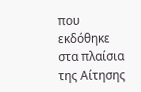που εκδόθηκε στα πλαίσια της Αίτησης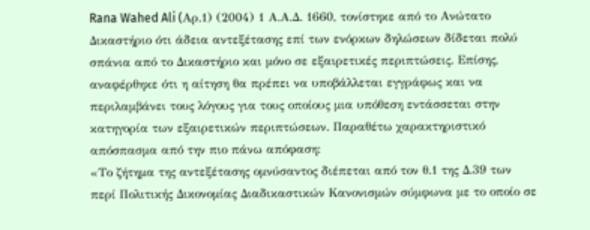Rana Wahed Ali (Aρ.1) (2004) 1 Α.Α.Δ. 1660, τονίστηκε από το Ανώτατο Δικαστήριο ότι άδεια αντεξέτασης επί των ενόρκων δηλώσεων δίδεται πολύ σπάνια από το Δικαστήριο και μόνο σε εξαιρετικές περιπτώσεις. Επίσης, αναφέρθηκε ότι η αίτηση θα πρέπει να υποβάλλεται εγγράφως και να περιλαμβάνει τους λόγους για τους οποίους μια υπόθεση εντάσσεται στην κατηγορία των εξαιρετικών περιπτώσεων. Παραθέτω χαρακτηριστικό απόσπασμα από την πιο πάνω απόφαση:
«Το ζήτημα της αντεξέτασης ομνύσαντος διέπεται από τον θ.1 της Δ.39 των περί Πολιτικής Δικονομίας Διαδικαστικών Κανονισμών σύμφωνα με το οποίο σε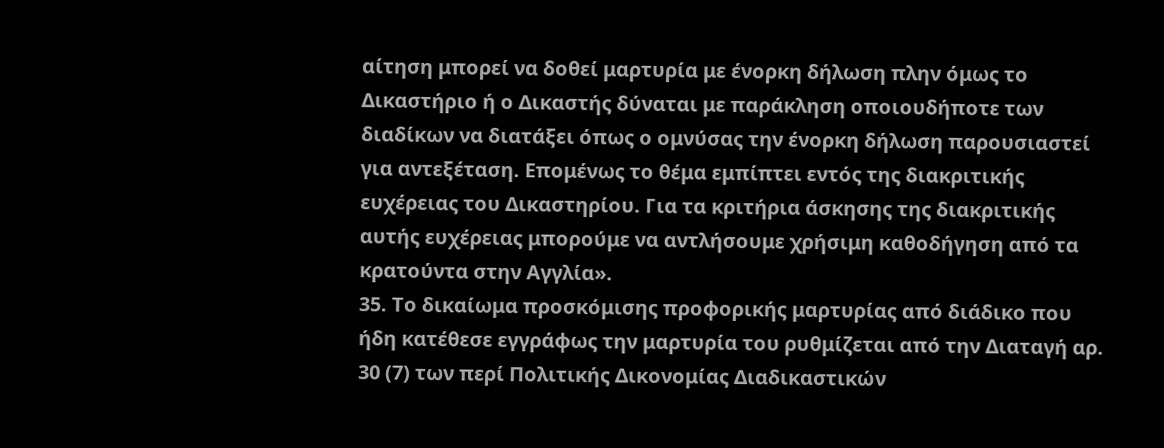αίτηση μπορεί να δοθεί μαρτυρία με ένορκη δήλωση πλην όμως το Δικαστήριο ή ο Δικαστής δύναται με παράκληση οποιουδήποτε των διαδίκων να διατάξει όπως ο ομνύσας την ένορκη δήλωση παρουσιαστεί για αντεξέταση. Επομένως το θέμα εμπίπτει εντός της διακριτικής ευχέρειας του Δικαστηρίου. Για τα κριτήρια άσκησης της διακριτικής αυτής ευχέρειας μπορούμε να αντλήσουμε χρήσιμη καθοδήγηση από τα κρατούντα στην Αγγλία».
35. Το δικαίωμα προσκόμισης προφορικής μαρτυρίας από διάδικο που ήδη κατέθεσε εγγράφως την μαρτυρία του ρυθμίζεται από την Διαταγή αρ. 30 (7) των περί Πολιτικής Δικονομίας Διαδικαστικών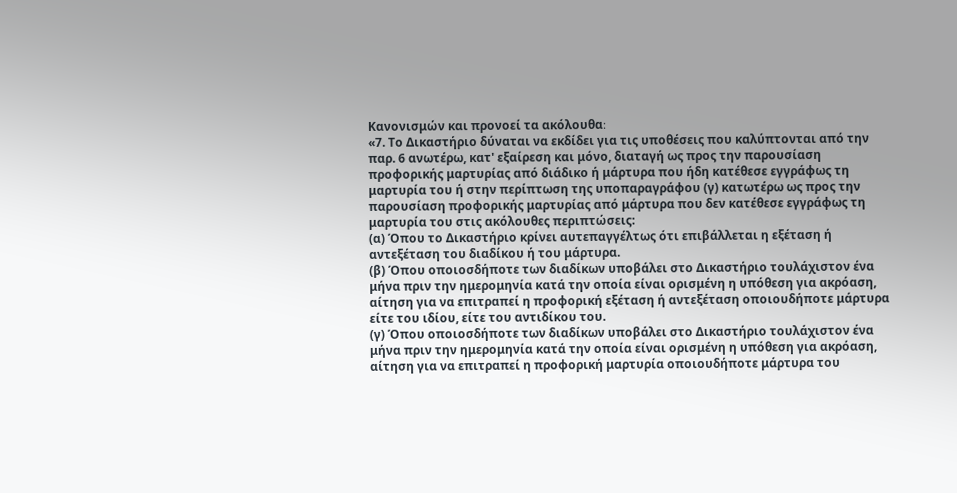Κανονισμών και προνοεί τα ακόλουθα։
«7. Το Δικαστήριο δύναται να εκδίδει για τις υποθέσεις που καλύπτονται από την παρ. 6 ανωτέρω, κατ' εξαίρεση και μόνο, διαταγή ως προς την παρουσίαση προφορικής μαρτυρίας από διάδικο ή μάρτυρα που ήδη κατέθεσε εγγράφως τη μαρτυρία του ή στην περίπτωση της υποπαραγράφου (γ) κατωτέρω ως προς την παρουσίαση προφορικής μαρτυρίας από μάρτυρα που δεν κατέθεσε εγγράφως τη μαρτυρία του στις ακόλουθες περιπτώσεις:
(α) Όπου το Δικαστήριο κρίνει αυτεπαγγέλτως ότι επιβάλλεται η εξέταση ή αντεξέταση του διαδίκου ή του μάρτυρα.
(β) Όπου οποιοσδήποτε των διαδίκων υποβάλει στο Δικαστήριο τουλάχιστον ένα μήνα πριν την ημερομηνία κατά την οποία είναι ορισμένη η υπόθεση για ακρόαση, αίτηση για να επιτραπεί η προφορική εξέταση ή αντεξέταση οποιουδήποτε μάρτυρα είτε του ιδίου, είτε του αντιδίκου του.
(γ) Όπου οποιοσδήποτε των διαδίκων υποβάλει στο Δικαστήριο τουλάχιστον ένα μήνα πριν την ημερομηνία κατά την οποία είναι ορισμένη η υπόθεση για ακρόαση, αίτηση για να επιτραπεί η προφορική μαρτυρία οποιουδήποτε μάρτυρα του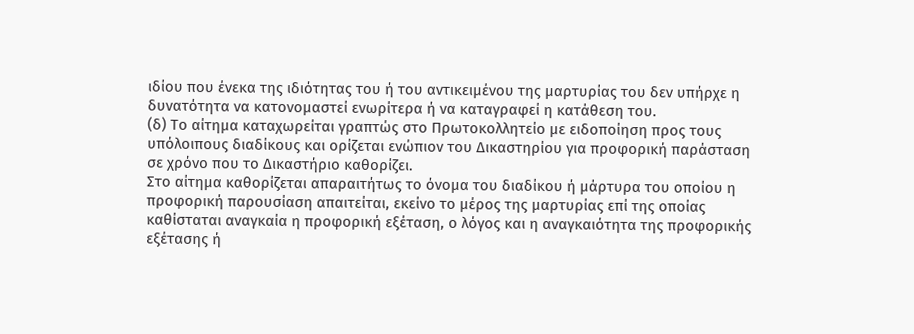ιδίου που ένεκα της ιδιότητας του ή του αντικειμένου της μαρτυρίας του δεν υπήρχε η δυνατότητα να κατονομαστεί ενωρίτερα ή να καταγραφεί η κατάθεση του.
(δ) Το αίτημα καταχωρείται γραπτώς στο Πρωτοκολλητείο με ειδοποίηση προς τους υπόλοιπους διαδίκους και ορίζεται ενώπιον του Δικαστηρίου για προφορική παράσταση σε χρόνο που το Δικαστήριο καθορίζει.
Στο αίτημα καθορίζεται απαραιτήτως το όνομα του διαδίκου ή μάρτυρα του οποίου η προφορική παρουσίαση απαιτείται, εκείνο το μέρος της μαρτυρίας επί της οποίας καθίσταται αναγκαία η προφορική εξέταση, ο λόγος και η αναγκαιότητα της προφορικής εξέτασης ή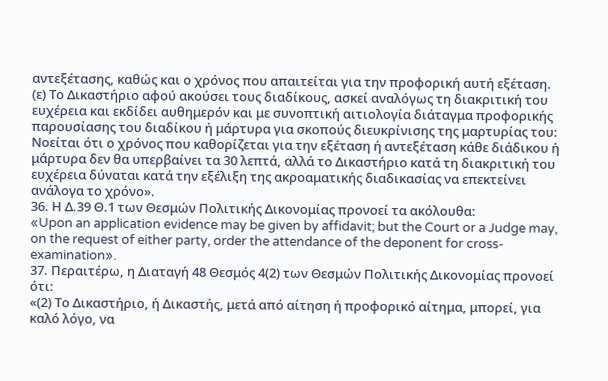αντεξέτασης, καθώς και ο χρόνος που απαιτείται για την προφορική αυτή εξέταση.
(ε) Το Δικαστήριο αφού ακούσει τους διαδίκους, ασκεί αναλόγως τη διακριτική του ευχέρεια και εκδίδει αυθημερόν και με συνοπτική αιτιολογία διάταγμα προφορικής παρουσίασης του διαδίκου ή μάρτυρα για σκοπούς διευκρίνισης της μαρτυρίας του:
Νοείται ότι ο χρόνος που καθορίζεται για την εξέταση ή αντεξέταση κάθε διάδικου ή μάρτυρα δεν θα υπερβαίνει τα 30 λεπτά, αλλά το Δικαστήριο κατά τη διακριτική του ευχέρεια δύναται κατά την εξέλιξη της ακροαματικής διαδικασίας να επεκτείνει ανάλογα το χρόνο».
36. Η Δ.39 Θ.1 των Θεσμών Πολιτικής Δικονομίας προνοεί τα ακόλουθα:
«Upon an application evidence may be given by affidavit; but the Court or a Judge may, on the request of either party, order the attendance of the deponent for cross-examination».
37. Περαιτέρω, η Διαταγή 48 Θεσμός 4(2) των Θεσμών Πολιτικής Δικονομίας προνοεί ότι:
«(2) Το Δικαστήριο, ή Δικαστής, μετά από αίτηση ή προφορικό αίτημα, μπορεί, για καλό λόγο, να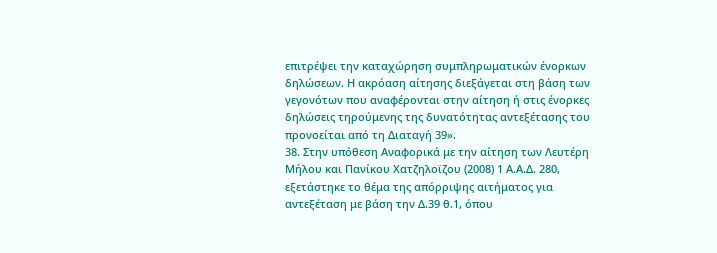επιτρέψει την καταχώρηση συμπληρωματικών ένορκων δηλώσεων. Η ακρόαση αίτησης διεξάγεται στη βάση των γεγονότων που αναφέρονται στην αίτηση ή στις ένορκες δηλώσεις τηρούμενης της δυνατότητας αντεξέτασης του προνοείται από τη Διαταγή 39».
38. Στην υπόθεση Αναφορικά με την αίτηση των Λευτέρη Μήλου και Πανίκου Χατζηλοϊζου (2008) 1 Α.Α.Δ. 280, εξετάστηκε το θέμα της απόρριψης αιτήματος για αντεξέταση με βάση την Δ.39 θ.1, όπου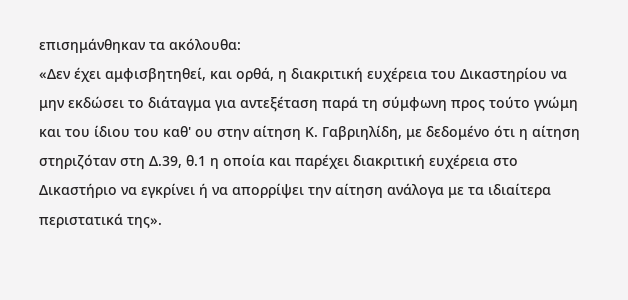επισημάνθηκαν τα ακόλουθα:
«Δεν έχει αμφισβητηθεί, και ορθά, η διακριτική ευχέρεια του Δικαστηρίου να μην εκδώσει το διάταγμα για αντεξέταση παρά τη σύμφωνη προς τούτο γνώμη και του ίδιου του καθ' ου στην αίτηση Κ. Γαβριηλίδη, με δεδομένο ότι η αίτηση στηριζόταν στη Δ.39, θ.1 η οποία και παρέχει διακριτική ευχέρεια στο Δικαστήριο να εγκρίνει ή να απορρίψει την αίτηση ανάλογα με τα ιδιαίτερα περιστατικά της».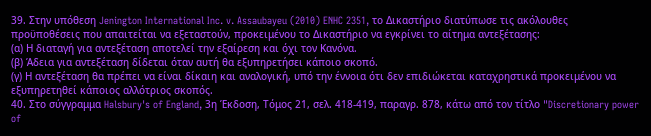39. Στην υπόθεση Jenington International Inc. v. Assaubayeu (2010) ENHC 2351, το Δικαστήριο διατύπωσε τις ακόλουθες προϋποθέσεις που απαιτείται να εξεταστούν, προκειμένου το Δικαστήριο να εγκρίνει το αίτημα αντεξέτασης:
(α) Η διαταγή για αντεξέταση αποτελεί την εξαίρεση και όχι τον Κανόνα.
(β) Άδεια για αντεξέταση δίδεται όταν αυτή θα εξυπηρετήσει κάποιο σκοπό.
(γ) Η αντεξέταση θα πρέπει να είναι δίκαιη και αναλογική, υπό την έννοια ότι δεν επιδιώκεται καταχρηστικά προκειμένου να εξυπηρετηθεί κάποιος αλλότριος σκοπός.
40. Στο σύγγραμμα Halsbury's of England, 3η Έκδοση, Τόμος 21, σελ. 418-419, παραγρ. 878, κάτω από τον τίτλο "Discretionary power of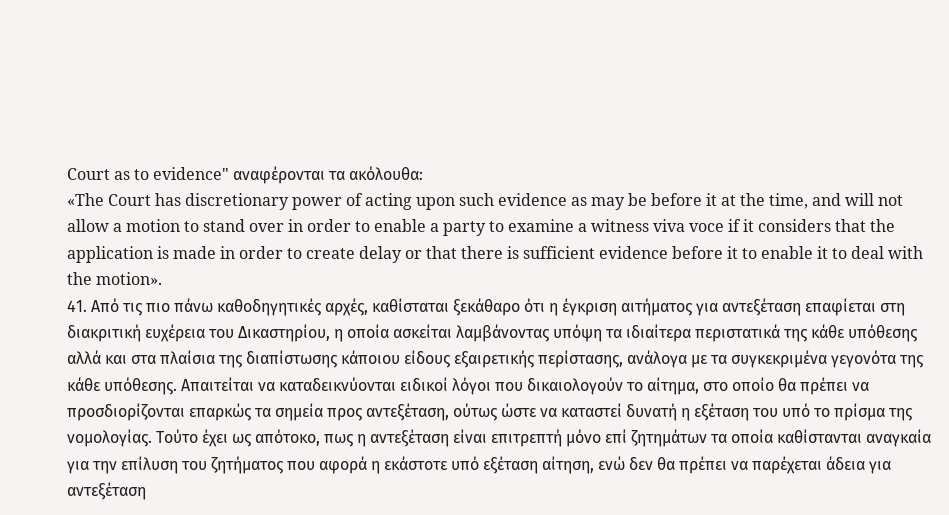Court as to evidence" αναφέρονται τα ακόλουθα:
«The Court has discretionary power of acting upon such evidence as may be before it at the time, and will not allow a motion to stand over in order to enable a party to examine a witness viva voce if it considers that the application is made in order to create delay or that there is sufficient evidence before it to enable it to deal with the motion».
41. Από τις πιο πάνω καθοδηγητικές αρχές, καθίσταται ξεκάθαρο ότι η έγκριση αιτήματος για αντεξέταση επαφίεται στη διακριτική ευχέρεια του Δικαστηρίου, η οποία ασκείται λαμβάνοντας υπόψη τα ιδιαίτερα περιστατικά της κάθε υπόθεσης αλλά και στα πλαίσια της διαπίστωσης κάποιου είδους εξαιρετικής περίστασης, ανάλογα με τα συγκεκριμένα γεγονότα της κάθε υπόθεσης. Απαιτείται να καταδεικνύονται ειδικοί λόγοι που δικαιολογούν το αίτημα, στο οποίο θα πρέπει να προσδιορίζονται επαρκώς τα σημεία προς αντεξέταση, ούτως ώστε να καταστεί δυνατή η εξέταση του υπό το πρίσμα της νομολογίας. Τούτο έχει ως απότοκο, πως η αντεξέταση είναι επιτρεπτή μόνο επί ζητημάτων τα οποία καθίστανται αναγκαία για την επίλυση του ζητήματος που αφορά η εκάστοτε υπό εξέταση αίτηση, ενώ δεν θα πρέπει να παρέχεται άδεια για αντεξέταση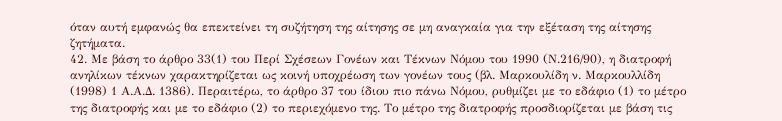όταν αυτή εμφανώς θα επεκτείνει τη συζήτηση της αίτησης σε μη αναγκαία για την εξέταση της αίτησης ζητήματα.
42. Με βάση το άρθρο 33(1) του Περί Σχέσεων Γονέων και Τέκνων Νόμου του 1990 (Ν.216/90), η διατροφή ανηλίκων τέκνων χαρακτηρίζεται ως κοινή υποχρέωση των γονέων τους (βλ. Μαρκουλίδη ν. Μαρκουλλίδη (1998) 1 Α.Α.Δ. 1386). Περαιτέρω, το άρθρο 37 του ίδιου πιο πάνω Νόμου, ρυθμίζει με το εδάφιο (1) το μέτρο της διατροφής και με το εδάφιο (2) το περιεχόμενο της. Το μέτρο της διατροφής προσδιορίζεται με βάση τις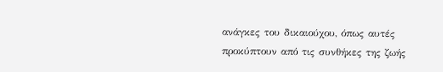ανάγκες του δικαιούχου, όπως αυτές προκύπτουν από τις συνθήκες της ζωής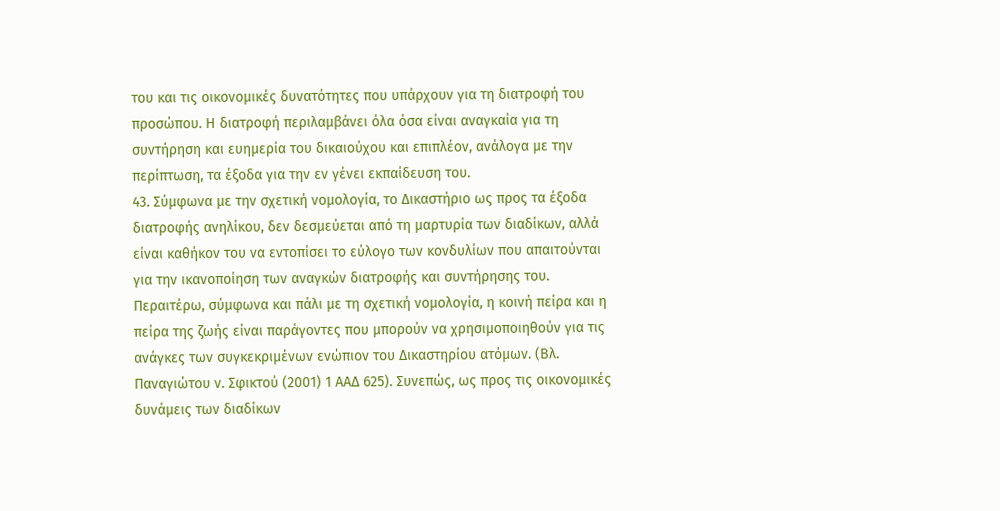του και τις οικονομικές δυνατότητες που υπάρχουν για τη διατροφή του προσώπου. Η διατροφή περιλαμβάνει όλα όσα είναι αναγκαία για τη συντήρηση και ευημερία του δικαιούχου και επιπλέον, ανάλογα με την περίπτωση, τα έξοδα για την εν γένει εκπαίδευση του.
43. Σύμφωνα με την σχετική νομολογία, το Δικαστήριο ως προς τα έξοδα διατροφής ανηλίκου, δεν δεσμεύεται από τη μαρτυρία των διαδίκων, αλλά είναι καθήκον του να εντοπίσει το εύλογο των κονδυλίων που απαιτούνται για την ικανοποίηση των αναγκών διατροφής και συντήρησης του. Περαιτέρω, σύμφωνα και πάλι με τη σχετική νομολογία, η κοινή πείρα και η πείρα της ζωής είναι παράγοντες που μπορούν να χρησιμοποιηθούν για τις ανάγκες των συγκεκριμένων ενώπιον του Δικαστηρίου ατόμων. (Βλ. Παναγιώτου ν. Σφικτού (2001) 1 ΑΑΔ 625). Συνεπώς, ως προς τις οικονομικές δυνάμεις των διαδίκων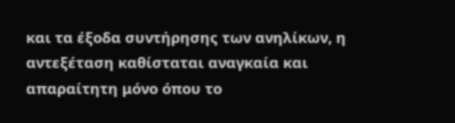και τα έξοδα συντήρησης των ανηλίκων, η αντεξέταση καθίσταται αναγκαία και απαραίτητη μόνο όπου το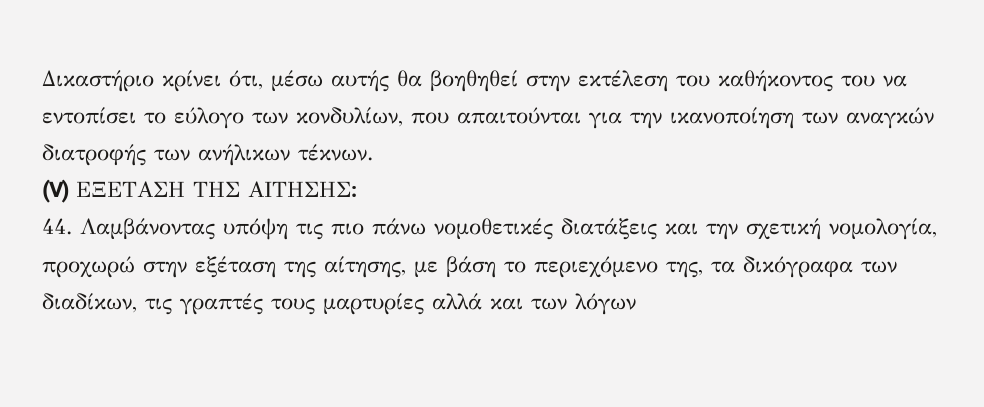Δικαστήριο κρίνει ότι, μέσω αυτής θα βοηθηθεί στην εκτέλεση του καθήκοντος του να εντοπίσει το εύλογο των κονδυλίων, που απαιτούνται για την ικανοποίηση των αναγκών διατροφής των ανήλικων τέκνων.
(V) ΕΞΕΤΑΣΗ ΤΗΣ ΑΙΤΗΣΗΣ։
44. Λαμβάνοντας υπόψη τις πιο πάνω νομοθετικές διατάξεις και την σχετική νομολογία, προχωρώ στην εξέταση της αίτησης, με βάση το περιεχόμενο της, τα δικόγραφα των διαδίκων, τις γραπτές τους μαρτυρίες αλλά και των λόγων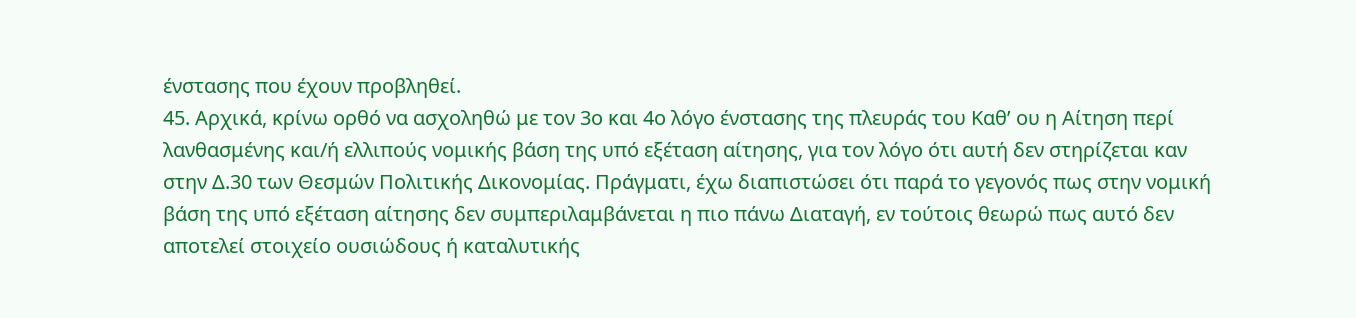ένστασης που έχουν προβληθεί.
45. Αρχικά, κρίνω ορθό να ασχοληθώ με τον 3ο και 4ο λόγο ένστασης της πλευράς του Καθ’ ου η Αίτηση περί λανθασμένης και/ή ελλιπούς νομικής βάση της υπό εξέταση αίτησης, για τον λόγο ότι αυτή δεν στηρίζεται καν στην Δ.30 των Θεσμών Πολιτικής Δικονομίας. Πράγματι, έχω διαπιστώσει ότι παρά το γεγονός πως στην νομική βάση της υπό εξέταση αίτησης δεν συμπεριλαμβάνεται η πιο πάνω Διαταγή, εν τούτοις θεωρώ πως αυτό δεν αποτελεί στοιχείο ουσιώδους ή καταλυτικής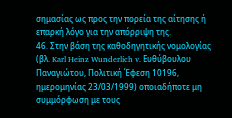σημασίας ως προς την πορεία της αίτησης ή επαρκή λόγο για την απόρριψη της.
46. Στην βάση της καθοδηγητικής νομολογίας (βλ. Karl Heinz Wunderlich v. Ευθύβουλου Παναγιώτου, Πολιτική Έφεση 10196, ημερομηνίας 23/03/1999) οποιαδήποτε μη συμμόρφωση με τους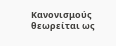Κανονισμούς θεωρείται ως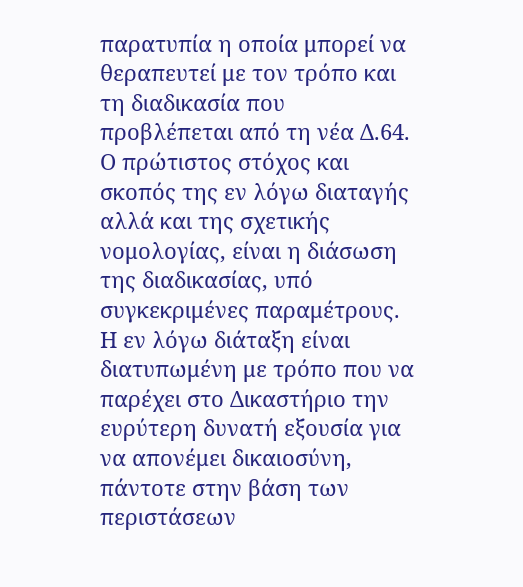παρατυπία η οποία μπορεί να θεραπευτεί με τον τρόπο και τη διαδικασία που προβλέπεται από τη νέα Δ.64. Ο πρώτιστος στόχος και σκοπός της εν λόγω διαταγής αλλά και της σχετικής νομολογίας, είναι η διάσωση της διαδικασίας, υπό συγκεκριμένες παραμέτρους. Η εν λόγω διάταξη είναι διατυπωμένη με τρόπο που να παρέχει στο Δικαστήριο την ευρύτερη δυνατή εξουσία για να απονέμει δικαιοσύνη, πάντοτε στην βάση των περιστάσεων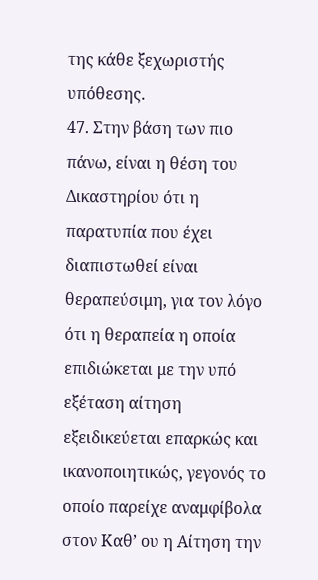της κάθε ξεχωριστής υπόθεσης.
47. Στην βάση των πιο πάνω, είναι η θέση του Δικαστηρίου ότι η παρατυπία που έχει διαπιστωθεί είναι θεραπεύσιμη, για τον λόγο ότι η θεραπεία η οποία επιδιώκεται με την υπό εξέταση αίτηση εξειδικεύεται επαρκώς και ικανοποιητικώς, γεγονός το οποίο παρείχε αναμφίβολα στον Καθ’ ου η Αίτηση την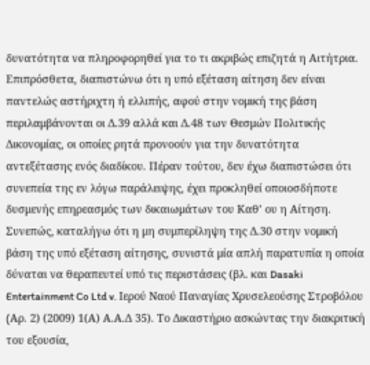δυνατότητα να πληροφορηθεί για το τι ακριβώς επιζητά η Αιτήτρια. Επιπρόσθετα, διαπιστώνω ότι η υπό εξέταση αίτηση δεν είναι παντελώς αστήριχτη ή ελλιπής, αφού στην νομική της βάση περιλαμβάνονται οι Δ.39 αλλά και Δ.48 των Θεσμών Πολιτικής Δικονομίας, οι οποίες ρητά προνοούν για την δυνατότητα αντεξέτασης ενός διαδίκου. Πέραν τούτου, δεν έχω διαπιστώσει ότι συνεπεία της εν λόγω παράλειψης, έχει προκληθεί οποιοσδήποτε δυσμενής επηρεασμός των δικαιωμάτων του Καθ’ ου η Αίτηση. Συνεπώς, καταλήγω ότι η μη συμπερίληψη της Δ.30 στην νομική βάση της υπό εξέταση αίτησης, συνιστά μία απλή παρατυπία η οποία δύναται να θεραπευτεί υπό τις περιστάσεις (βλ. και Dasaki Entertainment Co Ltd v. Ιερού Ναού Παναγίας Χρυσελεούσης Στροβόλου (Aρ. 2) (2009) 1(Α) Α.Α.Δ 35). Το Δικαστήριο ασκώντας την διακριτική του εξουσία,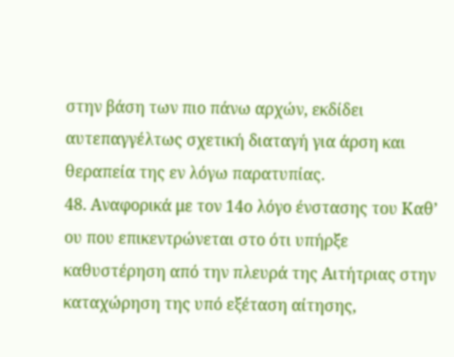στην βάση των πιο πάνω αρχών, εκδίδει αυτεπαγγέλτως σχετική διαταγή για άρση και θεραπεία της εν λόγω παρατυπίας.
48. Αναφορικά με τον 14ο λόγο ένστασης του Καθ’ ου που επικεντρώνεται στο ότι υπήρξε καθυστέρηση από την πλευρά της Αιτήτριας στην καταχώρηση της υπό εξέταση αίτησης,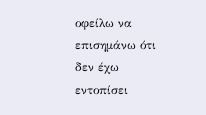οφείλω να επισημάνω ότι δεν έχω εντοπίσει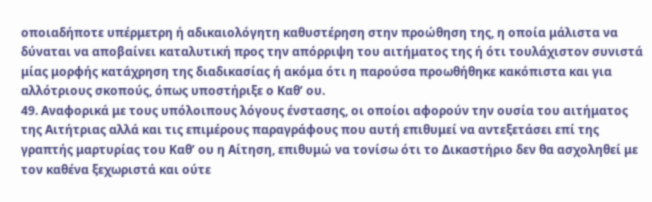οποιαδήποτε υπέρμετρη ή αδικαιολόγητη καθυστέρηση στην προώθηση της, η οποία μάλιστα να δύναται να αποβαίνει καταλυτική προς την απόρριψη του αιτήματος της ή ότι τουλάχιστον συνιστά μίας μορφής κατάχρηση της διαδικασίας ή ακόμα ότι η παρούσα προωθήθηκε κακόπιστα και για αλλότριους σκοπούς, όπως υποστήριξε ο Καθ’ ου.
49. Αναφορικά με τους υπόλοιπους λόγους ένστασης, οι οποίοι αφορούν την ουσία του αιτήματος της Αιτήτριας αλλά και τις επιμέρους παραγράφους που αυτή επιθυμεί να αντεξετάσει επί της γραπτής μαρτυρίας του Καθ’ ου η Αίτηση, επιθυμώ να τονίσω ότι το Δικαστήριο δεν θα ασχοληθεί με τον καθένα ξεχωριστά και ούτε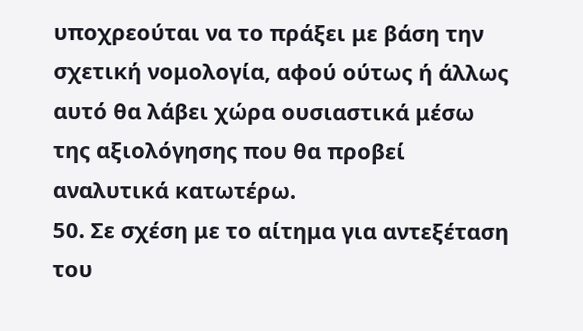υποχρεούται να το πράξει με βάση την σχετική νομολογία, αφού ούτως ή άλλως αυτό θα λάβει χώρα ουσιαστικά μέσω της αξιολόγησης που θα προβεί αναλυτικά κατωτέρω.
50. Σε σχέση με το αίτημα για αντεξέταση του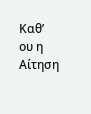Καθ’ ου η Αίτηση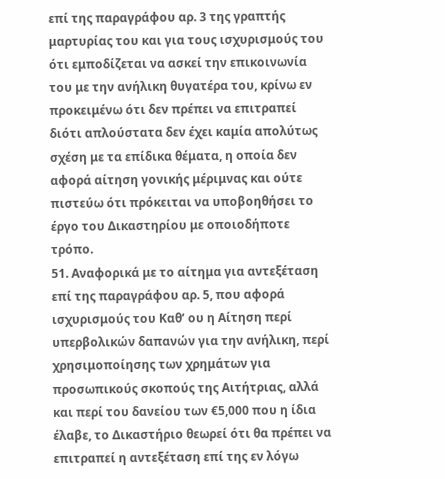επί της παραγράφου αρ. 3 της γραπτής μαρτυρίας του και για τους ισχυρισμούς του ότι εμποδίζεται να ασκεί την επικοινωνία του με την ανήλικη θυγατέρα του, κρίνω εν προκειμένω ότι δεν πρέπει να επιτραπεί διότι απλούστατα δεν έχει καμία απολύτως σχέση με τα επίδικα θέματα, η οποία δεν αφορά αίτηση γονικής μέριμνας και ούτε πιστεύω ότι πρόκειται να υποβοηθήσει το έργο του Δικαστηρίου με οποιοδήποτε τρόπο.
51. Αναφορικά με το αίτημα για αντεξέταση επί της παραγράφου αρ. 5, που αφορά ισχυρισμούς του Καθ’ ου η Αίτηση περί υπερβολικών δαπανών για την ανήλικη, περί χρησιμοποίησης των χρημάτων για προσωπικούς σκοπούς της Αιτήτριας, αλλά και περί του δανείου των €5,000 που η ίδια έλαβε, το Δικαστήριο θεωρεί ότι θα πρέπει να επιτραπεί η αντεξέταση επί της εν λόγω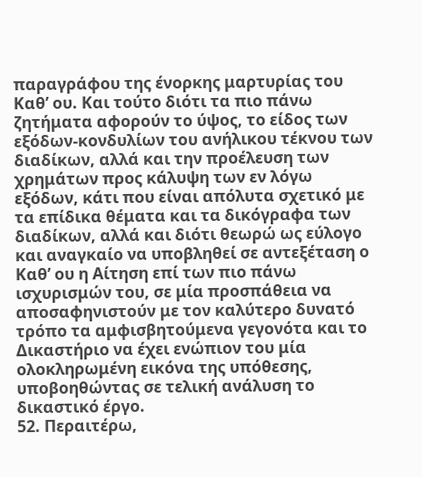παραγράφου της ένορκης μαρτυρίας του Καθ’ ου. Και τούτο διότι τα πιο πάνω ζητήματα αφορούν το ύψος, το είδος των εξόδων-κονδυλίων του ανήλικου τέκνου των διαδίκων, αλλά και την προέλευση των χρημάτων προς κάλυψη των εν λόγω εξόδων, κάτι που είναι απόλυτα σχετικό με τα επίδικα θέματα και τα δικόγραφα των διαδίκων, αλλά και διότι θεωρώ ως εύλογο και αναγκαίο να υποβληθεί σε αντεξέταση ο Καθ’ ου η Αίτηση επί των πιο πάνω ισχυρισμών του, σε μία προσπάθεια να αποσαφηνιστούν με τον καλύτερο δυνατό τρόπο τα αμφισβητούμενα γεγονότα και το Δικαστήριο να έχει ενώπιον του μία ολοκληρωμένη εικόνα της υπόθεσης, υποβοηθώντας σε τελική ανάλυση το δικαστικό έργο.
52. Περαιτέρω,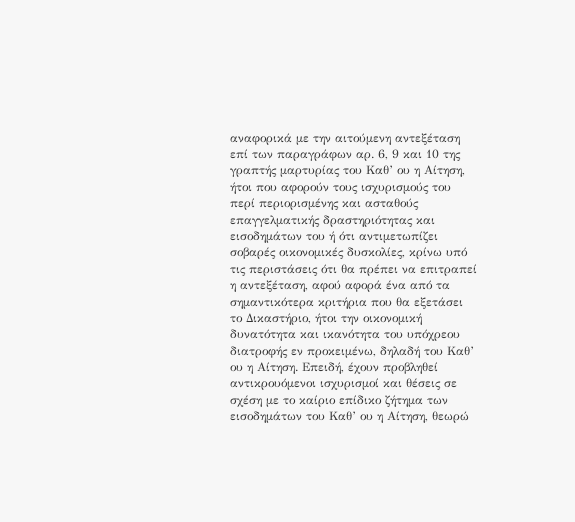αναφορικά με την αιτούμενη αντεξέταση επί των παραγράφων αρ. 6, 9 και 10 της γραπτής μαρτυρίας του Καθ’ ου η Αίτηση, ήτοι που αφορούν τους ισχυρισμούς του περί περιορισμένης και ασταθούς επαγγελματικής δραστηριότητας και εισοδημάτων του ή ότι αντιμετωπίζει σοβαρές οικονομικές δυσκολίες, κρίνω υπό τις περιστάσεις ότι θα πρέπει να επιτραπεί η αντεξέταση, αφού αφορά ένα από τα σημαντικότερα κριτήρια που θα εξετάσει το Δικαστήριο, ήτοι την οικονομική δυνατότητα και ικανότητα του υπόχρεου διατροφής εν προκειμένω, δηλαδή του Καθ’ ου η Αίτηση. Επειδή, έχουν προβληθεί αντικρουόμενοι ισχυρισμοί και θέσεις σε σχέση με το καίριο επίδικο ζήτημα των εισοδημάτων του Καθ’ ου η Αίτηση, θεωρώ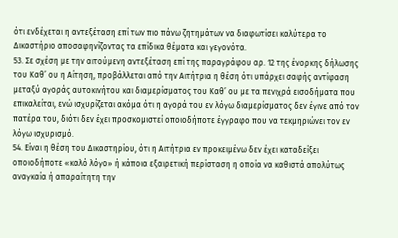ότι ενδέχεται η αντεξέταση επί των πιο πάνω ζητημάτων να διαφωτίσει καλύτερα το Δικαστήριο αποσαφηνίζοντας τα επίδικα θέματα και γεγονότα.
53. Σε σχέση με την αιτούμενη αντεξέταση επί της παραγράφου αρ. 12 της ένορκης δήλωσης του Καθ’ ου η Αίτηση, προβάλλεται από την Αιτήτρια η θέση ότι υπάρχει σαφής αντίφαση μεταξύ αγοράς αυτοκινήτου και διαμερίσματος του Καθ’ ου με τα πενιχρά εισοδήματα που επικαλείται, ενώ ισχυρίζεται ακόμα ότι η αγορά του εν λόγω διαμερίσματος δεν έγινε από τον πατέρα του, διότι δεν έχει προσκομιστεί οποιοδήποτε έγγραφο που να τεκμηριώνει τον εν λόγω ισχυρισμό.
54. Είναι η θέση του Δικαστηρίου, ότι η Αιτήτρια εν προκειμένω δεν έχει καταδείξει οποιοδήποτε «καλό λόγο» ή κάποια εξαιρετική περίσταση η οποία να καθιστά απολύτως αναγκαία ή απαραίτητη την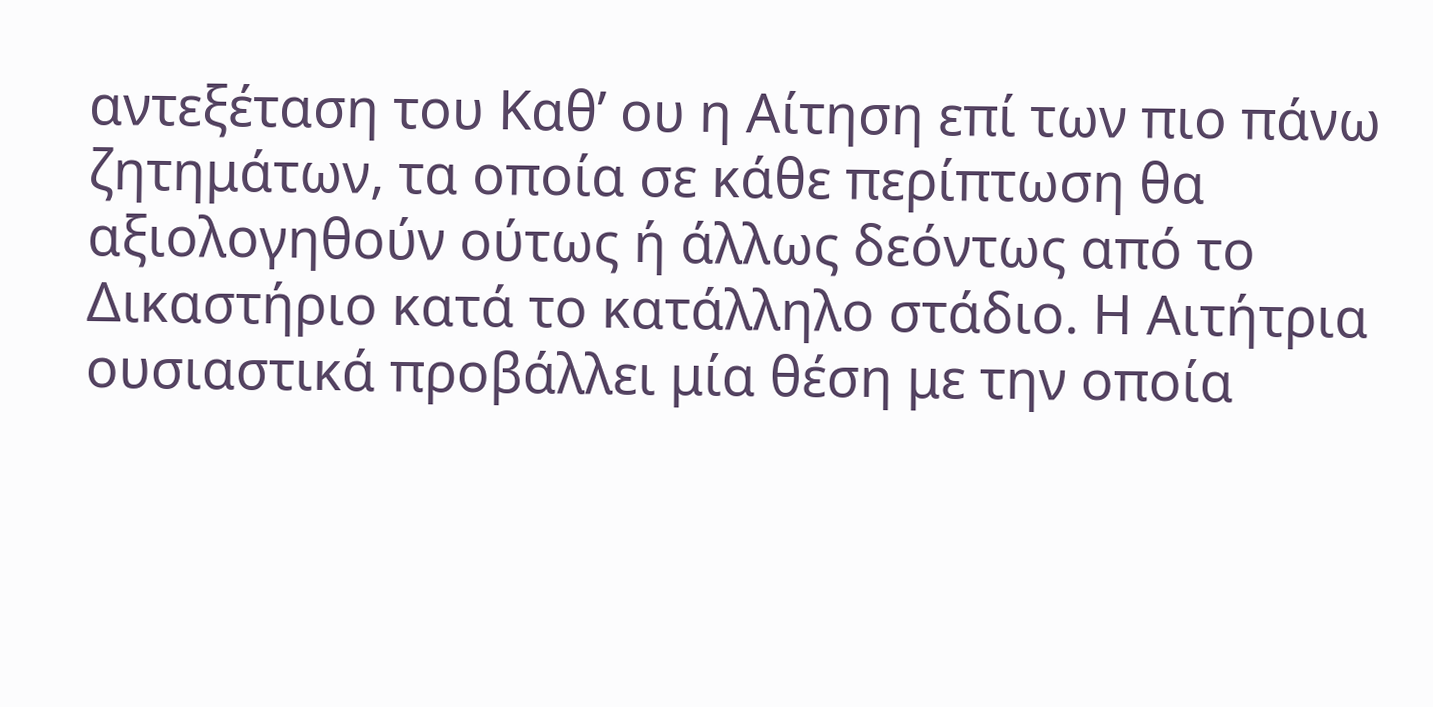αντεξέταση του Καθ’ ου η Αίτηση επί των πιο πάνω ζητημάτων, τα οποία σε κάθε περίπτωση θα αξιολογηθούν ούτως ή άλλως δεόντως από το Δικαστήριο κατά το κατάλληλο στάδιο. Η Αιτήτρια ουσιαστικά προβάλλει μία θέση με την οποία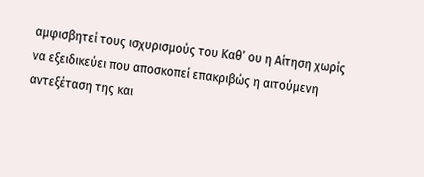αμφισβητεί τους ισχυρισμούς του Καθ’ ου η Αίτηση χωρίς να εξειδικεύει που αποσκοπεί επακριβώς η αιτούμενη αντεξέταση της και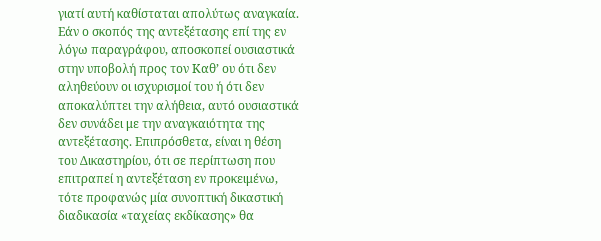γιατί αυτή καθίσταται απολύτως αναγκαία. Εάν ο σκοπός της αντεξέτασης επί της εν λόγω παραγράφου, αποσκοπεί ουσιαστικά στην υποβολή προς τον Καθ’ ου ότι δεν αληθεύουν οι ισχυρισμοί του ή ότι δεν αποκαλύπτει την αλήθεια, αυτό ουσιαστικά δεν συνάδει με την αναγκαιότητα της αντεξέτασης. Επιπρόσθετα, είναι η θέση του Δικαστηρίου, ότι σε περίπτωση που επιτραπεί η αντεξέταση εν προκειμένω, τότε προφανώς μία συνοπτική δικαστική διαδικασία «ταχείας εκδίκασης» θα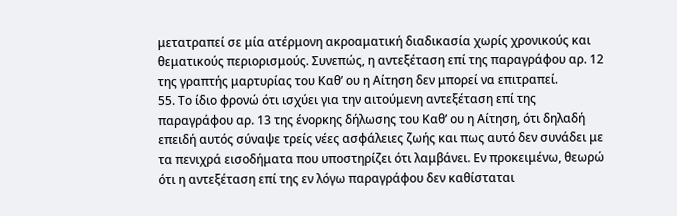μετατραπεί σε μία ατέρμονη ακροαματική διαδικασία χωρίς χρονικούς και θεματικούς περιορισμούς. Συνεπώς, η αντεξέταση επί της παραγράφου αρ. 12 της γραπτής μαρτυρίας του Καθ’ ου η Αίτηση δεν μπορεί να επιτραπεί.
55. Το ίδιο φρονώ ότι ισχύει για την αιτούμενη αντεξέταση επί της παραγράφου αρ. 13 της ένορκης δήλωσης του Καθ’ ου η Αίτηση, ότι δηλαδή επειδή αυτός σύναψε τρείς νέες ασφάλειες ζωής και πως αυτό δεν συνάδει με τα πενιχρά εισοδήματα που υποστηρίζει ότι λαμβάνει. Εν προκειμένω, θεωρώ ότι η αντεξέταση επί της εν λόγω παραγράφου δεν καθίσταται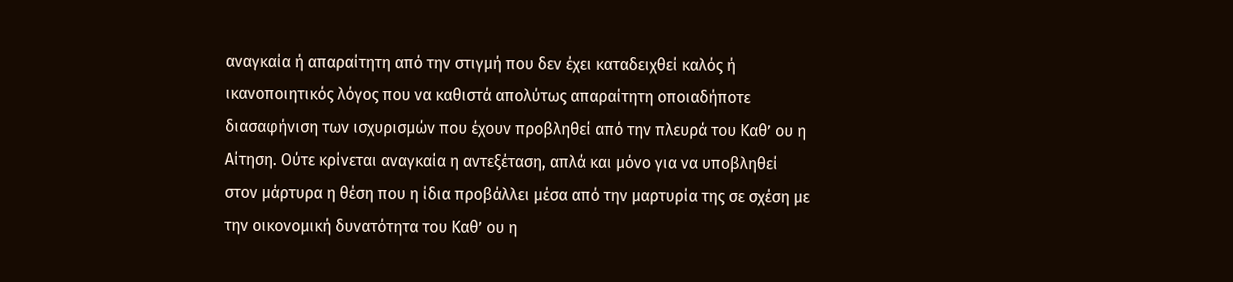αναγκαία ή απαραίτητη από την στιγμή που δεν έχει καταδειχθεί καλός ή ικανοποιητικός λόγος που να καθιστά απολύτως απαραίτητη οποιαδήποτε διασαφήνιση των ισχυρισμών που έχουν προβληθεί από την πλευρά του Καθ’ ου η Αίτηση. Ούτε κρίνεται αναγκαία η αντεξέταση, απλά και μόνο για να υποβληθεί στον μάρτυρα η θέση που η ίδια προβάλλει μέσα από την μαρτυρία της σε σχέση με την οικονομική δυνατότητα του Καθ’ ου η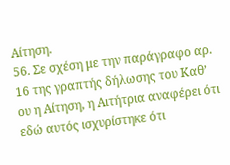Αίτηση.
56. Σε σχέση με την παράγραφο αρ. 16 της γραπτής δήλωσης του Καθ’ ου η Αίτηση, η Αιτήτρια αναφέρει ότι εδώ αυτός ισχυρίστηκε ότι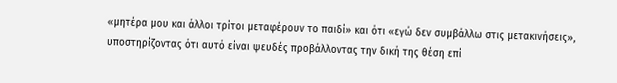«μητέρα μου και άλλοι τρίτοι μεταφέρουν το παιδί» και ότι «εγώ δεν συμβάλλω στις μετακινήσεις», υποστηρίζοντας ότι αυτό είναι ψευδές προβάλλοντας την δική της θέση επί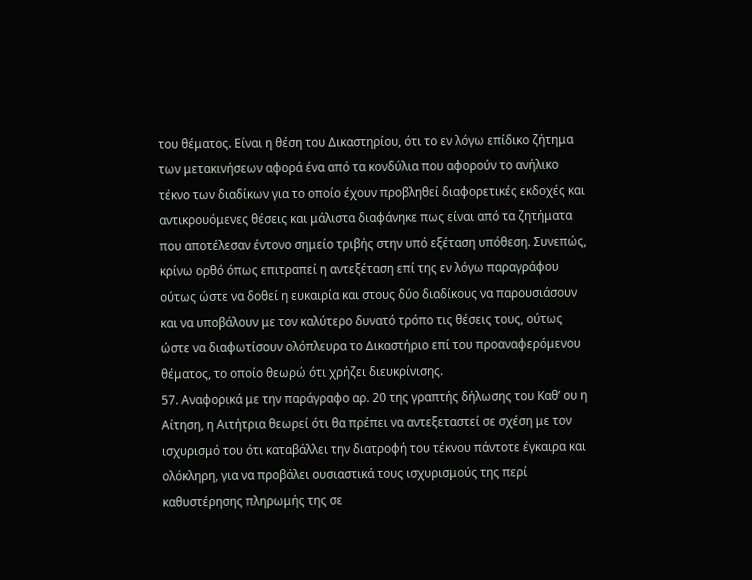του θέματος. Είναι η θέση του Δικαστηρίου, ότι το εν λόγω επίδικο ζήτημα των μετακινήσεων αφορά ένα από τα κονδύλια που αφορούν το ανήλικο τέκνο των διαδίκων για το οποίο έχουν προβληθεί διαφορετικές εκδοχές και αντικρουόμενες θέσεις και μάλιστα διαφάνηκε πως είναι από τα ζητήματα που αποτέλεσαν έντονο σημείο τριβής στην υπό εξέταση υπόθεση. Συνεπώς, κρίνω ορθό όπως επιτραπεί η αντεξέταση επί της εν λόγω παραγράφου ούτως ώστε να δοθεί η ευκαιρία και στους δύο διαδίκους να παρουσιάσουν και να υποβάλουν με τον καλύτερο δυνατό τρόπο τις θέσεις τους, ούτως ώστε να διαφωτίσουν ολόπλευρα το Δικαστήριο επί του προαναφερόμενου θέματος, το οποίο θεωρώ ότι χρήζει διευκρίνισης.
57. Αναφορικά με την παράγραφο αρ. 20 της γραπτής δήλωσης του Καθ’ ου η Αίτηση, η Αιτήτρια θεωρεί ότι θα πρέπει να αντεξεταστεί σε σχέση με τον ισχυρισμό του ότι καταβάλλει την διατροφή του τέκνου πάντοτε έγκαιρα και ολόκληρη, για να προβάλει ουσιαστικά τους ισχυρισμούς της περί καθυστέρησης πληρωμής της σε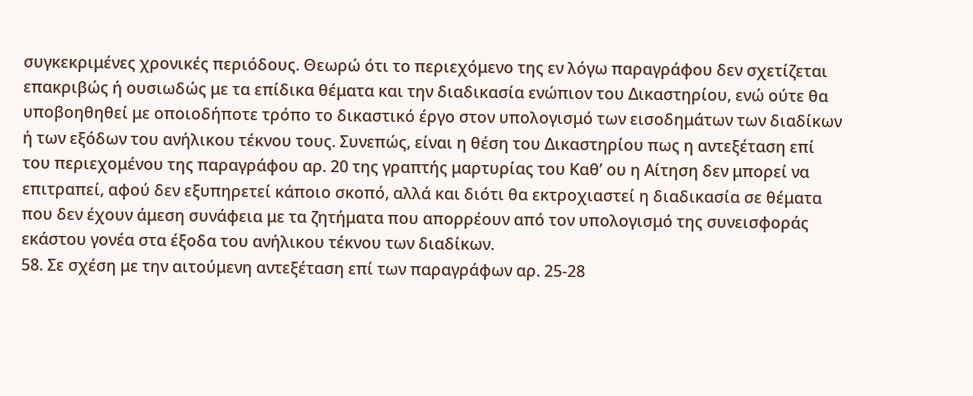συγκεκριμένες χρονικές περιόδους. Θεωρώ ότι το περιεχόμενο της εν λόγω παραγράφου δεν σχετίζεται επακριβώς ή ουσιωδώς με τα επίδικα θέματα και την διαδικασία ενώπιον του Δικαστηρίου, ενώ ούτε θα υποβοηθηθεί με οποιοδήποτε τρόπο το δικαστικό έργο στον υπολογισμό των εισοδημάτων των διαδίκων ή των εξόδων του ανήλικου τέκνου τους. Συνεπώς, είναι η θέση του Δικαστηρίου πως η αντεξέταση επί του περιεχομένου της παραγράφου αρ. 20 της γραπτής μαρτυρίας του Καθ’ ου η Αίτηση δεν μπορεί να επιτραπεί, αφού δεν εξυπηρετεί κάποιο σκοπό, αλλά και διότι θα εκτροχιαστεί η διαδικασία σε θέματα που δεν έχουν άμεση συνάφεια με τα ζητήματα που απορρέουν από τον υπολογισμό της συνεισφοράς εκάστου γονέα στα έξοδα του ανήλικου τέκνου των διαδίκων.
58. Σε σχέση με την αιτούμενη αντεξέταση επί των παραγράφων αρ. 25-28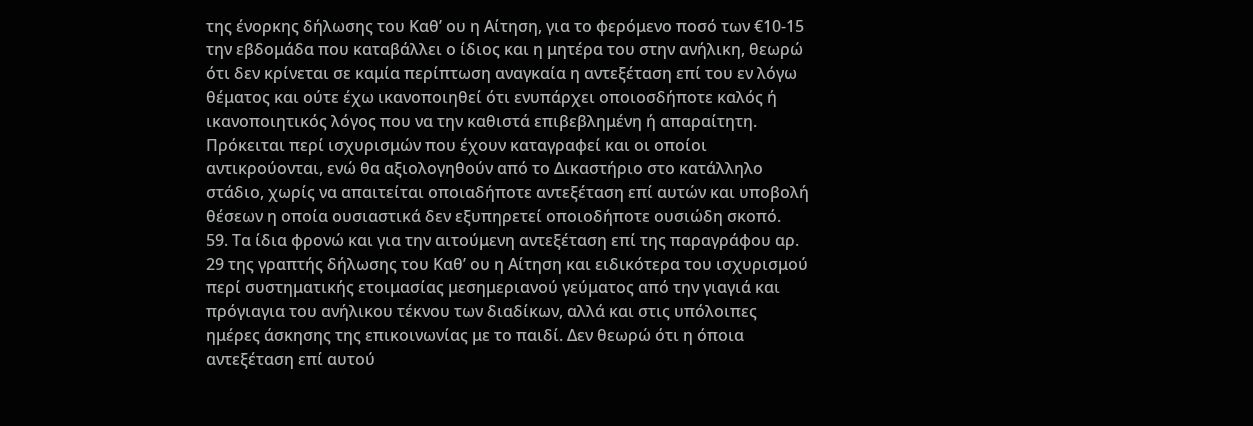της ένορκης δήλωσης του Καθ’ ου η Αίτηση, για το φερόμενο ποσό των €10-15 την εβδομάδα που καταβάλλει ο ίδιος και η μητέρα του στην ανήλικη, θεωρώ ότι δεν κρίνεται σε καμία περίπτωση αναγκαία η αντεξέταση επί του εν λόγω θέματος και ούτε έχω ικανοποιηθεί ότι ενυπάρχει οποιοσδήποτε καλός ή ικανοποιητικός λόγος που να την καθιστά επιβεβλημένη ή απαραίτητη. Πρόκειται περί ισχυρισμών που έχουν καταγραφεί και οι οποίοι αντικρούονται, ενώ θα αξιολογηθούν από το Δικαστήριο στο κατάλληλο στάδιο, χωρίς να απαιτείται οποιαδήποτε αντεξέταση επί αυτών και υποβολή θέσεων η οποία ουσιαστικά δεν εξυπηρετεί οποιοδήποτε ουσιώδη σκοπό.
59. Τα ίδια φρονώ και για την αιτούμενη αντεξέταση επί της παραγράφου αρ. 29 της γραπτής δήλωσης του Καθ’ ου η Αίτηση και ειδικότερα του ισχυρισμού περί συστηματικής ετοιμασίας μεσημεριανού γεύματος από την γιαγιά και πρόγιαγια του ανήλικου τέκνου των διαδίκων, αλλά και στις υπόλοιπες ημέρες άσκησης της επικοινωνίας με το παιδί. Δεν θεωρώ ότι η όποια αντεξέταση επί αυτού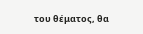του θέματος, θα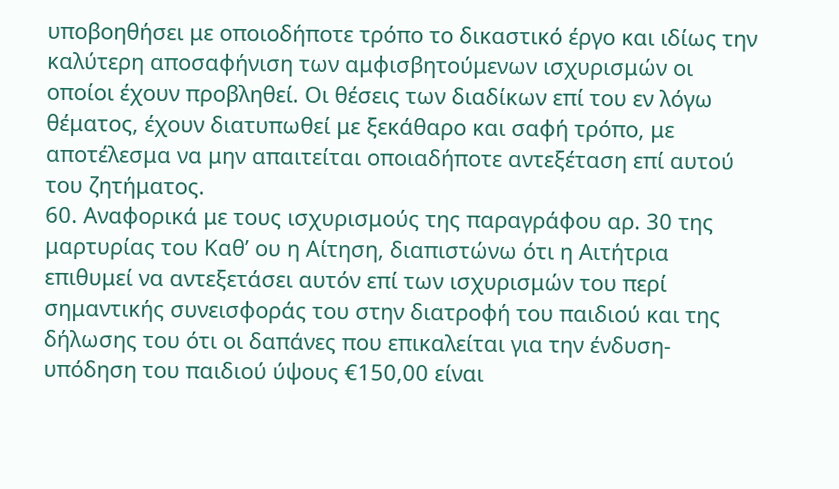υποβοηθήσει με οποιοδήποτε τρόπο το δικαστικό έργο και ιδίως την καλύτερη αποσαφήνιση των αμφισβητούμενων ισχυρισμών οι οποίοι έχουν προβληθεί. Οι θέσεις των διαδίκων επί του εν λόγω θέματος, έχουν διατυπωθεί με ξεκάθαρο και σαφή τρόπο, με αποτέλεσμα να μην απαιτείται οποιαδήποτε αντεξέταση επί αυτού του ζητήματος.
60. Αναφορικά με τους ισχυρισμούς της παραγράφου αρ. 30 της μαρτυρίας του Καθ’ ου η Αίτηση, διαπιστώνω ότι η Αιτήτρια επιθυμεί να αντεξετάσει αυτόν επί των ισχυρισμών του περί σημαντικής συνεισφοράς του στην διατροφή του παιδιού και της δήλωσης του ότι οι δαπάνες που επικαλείται για την ένδυση-υπόδηση του παιδιού ύψους €150,00 είναι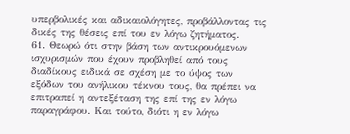υπερβολικές και αδικαιολόγητες, προβάλλοντας τις δικές της θέσεις επί του εν λόγω ζητήματος.
61. Θεωρώ ότι στην βάση των αντικρουόμενων ισχυρισμών που έχουν προβληθεί από τους διαδίκους ειδικά σε σχέση με το ύψος των εξόδων του ανήλικου τέκνου τους, θα πρέπει να επιτραπεί η αντεξέταση της επί της εν λόγω παραγράφου. Και τούτο, διότι η εν λόγω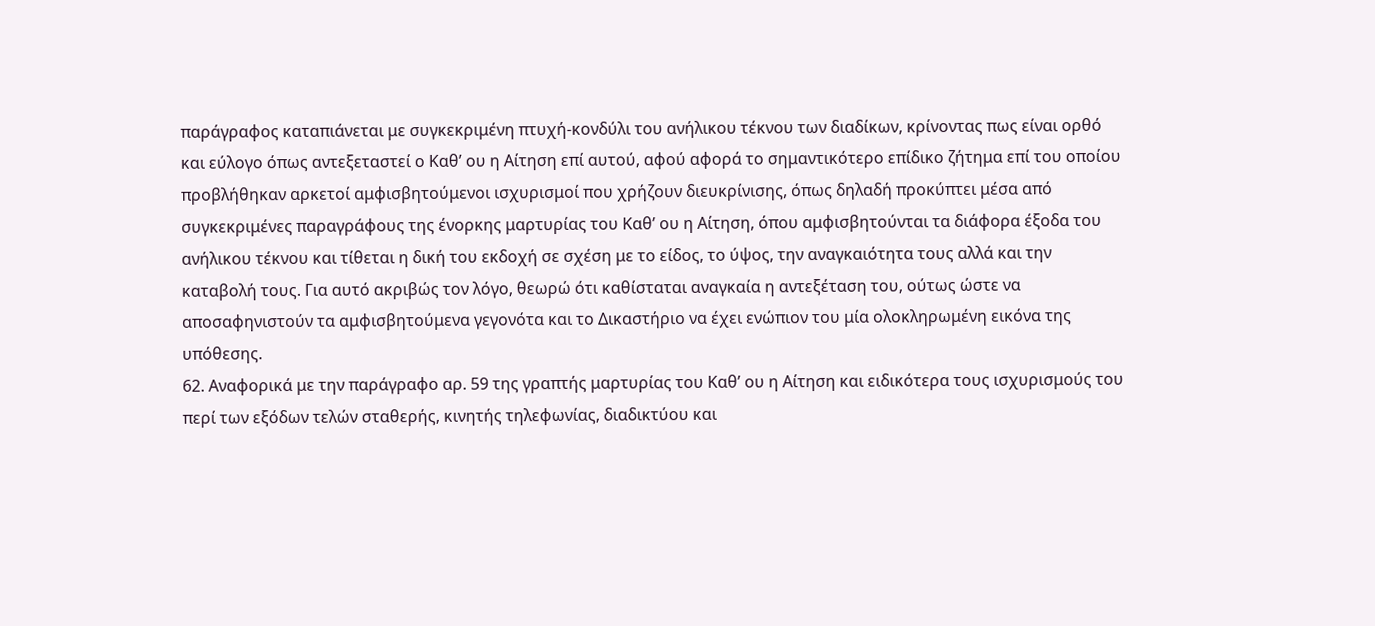παράγραφος καταπιάνεται με συγκεκριμένη πτυχή-κονδύλι του ανήλικου τέκνου των διαδίκων, κρίνοντας πως είναι ορθό και εύλογο όπως αντεξεταστεί ο Καθ’ ου η Αίτηση επί αυτού, αφού αφορά το σημαντικότερο επίδικο ζήτημα επί του οποίου προβλήθηκαν αρκετοί αμφισβητούμενοι ισχυρισμοί που χρήζουν διευκρίνισης, όπως δηλαδή προκύπτει μέσα από συγκεκριμένες παραγράφους της ένορκης μαρτυρίας του Καθ’ ου η Αίτηση, όπου αμφισβητούνται τα διάφορα έξοδα του ανήλικου τέκνου και τίθεται η δική του εκδοχή σε σχέση με το είδος, το ύψος, την αναγκαιότητα τους αλλά και την καταβολή τους. Για αυτό ακριβώς τον λόγο, θεωρώ ότι καθίσταται αναγκαία η αντεξέταση του, ούτως ώστε να αποσαφηνιστούν τα αμφισβητούμενα γεγονότα και το Δικαστήριο να έχει ενώπιον του μία ολοκληρωμένη εικόνα της υπόθεσης.
62. Αναφορικά με την παράγραφο αρ. 59 της γραπτής μαρτυρίας του Καθ’ ου η Αίτηση και ειδικότερα τους ισχυρισμούς του περί των εξόδων τελών σταθερής, κινητής τηλεφωνίας, διαδικτύου και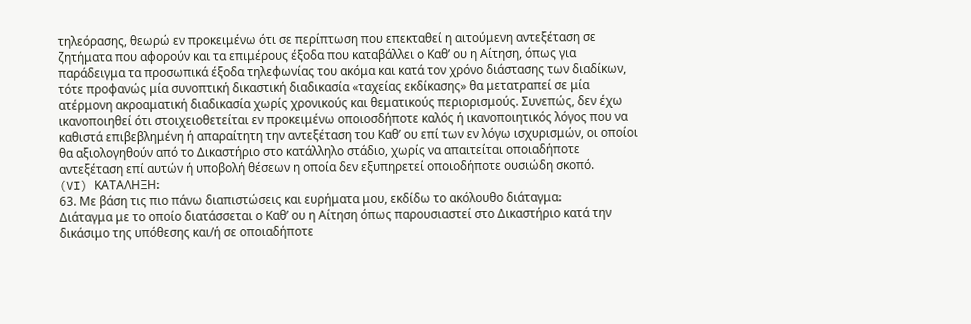τηλεόρασης, θεωρώ εν προκειμένω ότι σε περίπτωση που επεκταθεί η αιτούμενη αντεξέταση σε ζητήματα που αφορούν και τα επιμέρους έξοδα που καταβάλλει ο Καθ’ ου η Αίτηση, όπως για παράδειγμα τα προσωπικά έξοδα τηλεφωνίας του ακόμα και κατά τον χρόνο διάστασης των διαδίκων, τότε προφανώς μία συνοπτική δικαστική διαδικασία «ταχείας εκδίκασης» θα μετατραπεί σε μία ατέρμονη ακροαματική διαδικασία χωρίς χρονικούς και θεματικούς περιορισμούς. Συνεπώς, δεν έχω ικανοποιηθεί ότι στοιχειοθετείται εν προκειμένω οποιοσδήποτε καλός ή ικανοποιητικός λόγος που να καθιστά επιβεβλημένη ή απαραίτητη την αντεξέταση του Καθ’ ου επί των εν λόγω ισχυρισμών, οι οποίοι θα αξιολογηθούν από το Δικαστήριο στο κατάλληλο στάδιο, χωρίς να απαιτείται οποιαδήποτε αντεξέταση επί αυτών ή υποβολή θέσεων η οποία δεν εξυπηρετεί οποιοδήποτε ουσιώδη σκοπό.
(VI) ΚΑΤΑΛΗΞΗ։
63. Με βάση τις πιο πάνω διαπιστώσεις και ευρήματα μου, εκδίδω το ακόλουθο διάταγμα։
Διάταγμα με το οποίο διατάσσεται ο Καθ’ ου η Αίτηση όπως παρουσιαστεί στο Δικαστήριο κατά την δικάσιμο της υπόθεσης και/ή σε οποιαδήποτε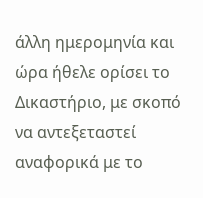άλλη ημερομηνία και ώρα ήθελε ορίσει το Δικαστήριο, με σκοπό να αντεξεταστεί αναφορικά με το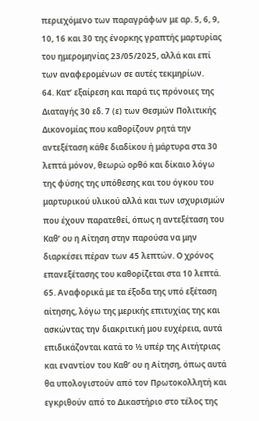περιεχόμενο των παραγράφων με αρ. 5, 6, 9, 10, 16 και 30 της ένορκης γραπτής μαρτυρίας του ημερομηνίας 23/05/2025, αλλά και επί των αναφερομένων σε αυτές τεκμηρίων.
64. Κατ’ εξαίρεση και παρά τις πρόνοιες της Διαταγής 30 εδ. 7 (ε) των Θεσμών Πολιτικής Δικονομίας που καθορίζουν ρητά την αντεξέταση κάθε διαδίκου ή μάρτυρα στα 30 λεπτά μόνον, θεωρώ ορθό και δίκαιο λόγω της φύσης της υπόθεσης και του όγκου του μαρτυρικού υλικού αλλά και των ισχυρισμών που έχουν παρατεθεί, όπως η αντεξέταση του Καθ’ ου η Αίτηση στην παρούσα να μην διαρκέσει πέραν των 45 λεπτών. Ο χρόνος επανεξέτασης του καθορίζεται στα 10 λεπτά.
65. Αναφορικά με τα έξοδα της υπό εξέταση αίτησης, λόγω της μερικής επιτυχίας της και ασκώντας την διακριτική μου ευχέρεια, αυτά επιδικάζονται κατά το ½ υπέρ της Αιτήτριας και εναντίον του Καθ’ ου η Αίτηση, όπως αυτά θα υπολογιστούν από τον Πρωτοκολλητή και εγκριθούν από το Δικαστήριο στο τέλος της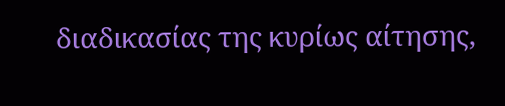διαδικασίας της κυρίως αίτησης,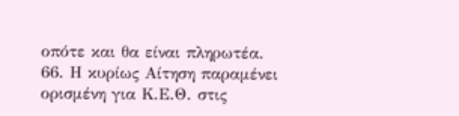οπότε και θα είναι πληρωτέα.
66. Η κυρίως Αίτηση παραμένει ορισμένη για Κ.Ε.Θ. στις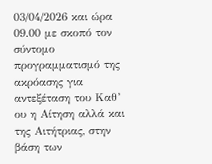03/04/2026 και ώρα 09.00 με σκοπό τον σύντομο προγραμματισμό της ακρόασης για αντεξέταση του Καθ’ ου η Αίτηση αλλά και της Αιτήτριας, στην βάση των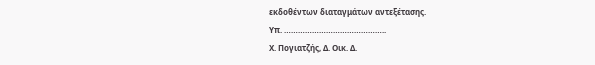εκδοθέντων διαταγμάτων αντεξέτασης.
Υπ. ……………………………………..
Χ. Πογιατζής, Δ. Οικ. Δ.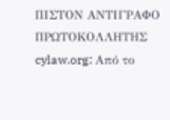ΠΙΣΤΟΝ ΑΝΤΙΓΡΑΦΟ
ΠΡΩΤΟΚΟΛΛΗΤΗΣ
cylaw.org: Από το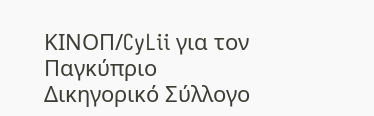ΚΙΝOΠ/CyLii για τον Παγκύπριο Δικηγορικό Σύλλογο